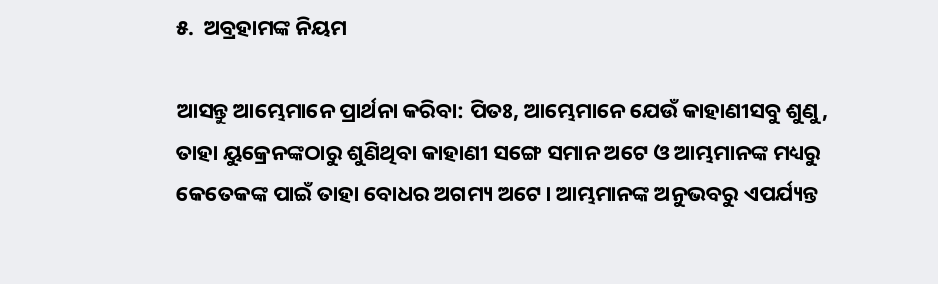୫.  ଅବ୍ରହାମଙ୍କ ନିୟମ

ଆସନ୍ତୁ ଆମ୍ଭେମାନେ ପ୍ରାର୍ଥନା କରିବା: ପିତଃ, ଆମ୍ଭେମାନେ ଯେଉଁ କାହାଣୀସବୁ ଶୁଣୁ, ତାହା ୟୁକ୍ରେନଙ୍କଠାରୁ ଶୁଣିଥିବା କାହାଣୀ ସଙ୍ଗେ ସମାନ ଅଟେ ଓ ଆମ୍ଭମାନଙ୍କ ମଧ୍ୟରୁ କେତେକଙ୍କ ପାଇଁ ତାହା ବୋଧର ଅଗମ୍ୟ ଅଟେ। ଆମ୍ଭମାନଙ୍କ ଅନୁଭବରୁ ଏପର୍ଯ୍ୟନ୍ତ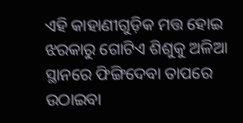ଏହି କାହାଣୀଗୁଡ଼ିକ ମତ୍ତ ହୋଇ ଝରକାରୁ ଗୋଟିଏ ଶିଶୁକୁ ଅଳିଆ ସ୍ଥାନରେ ଫିଙ୍ଗିଦେବା ତାପରେ ଉଠାଇବା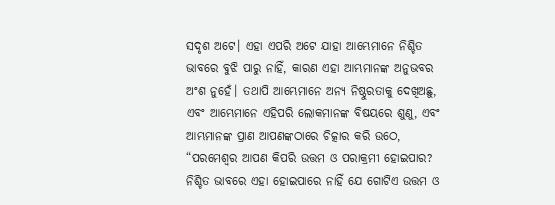ସଦୃଶ ଅଟେ। ଏହା ଏପରି ଅଟେ ଯାହା ଆମ୍ଭେମାନେ ନିଶ୍ଚିତ ଭାବରେ ବୁଝି ପାରୁ ନାହିଁ, କାରଣ ଏହା ଆମ୍ଭମାନଙ୍କ ଅନୁଭବର ଅଂଶ ନୁହେଁ। ତଥାପି ଆମ୍ଭେମାନେ ଅନ୍ୟ ନିଷ୍ଠୁରତାକୁ ଦେଖିଅଛୁ, ଏବଂ ଆମ୍ଭେମାନେ ଏହିପରି ଲୋକମାନଙ୍କ ବିଷୟରେ ଶୁଣୁ, ଏବଂ ଆମ୍ଭମାନଙ୍କ ପ୍ରାଣ ଆପଣଙ୍କଠାରେ ଚିତ୍କାର କରି ଉଠେ, “ପରମେଶ୍ୱର ଆପଣ କିପରି ଉତ୍ତମ ଓ ପରାକ୍ରମୀ ହୋଇପାର? ନିଶ୍ଚିତ ଭାବରେ ଏହା ହୋଇପାରେ ନାହିଁ ଯେ ଗୋଟିଏ ଉତ୍ତମ ଓ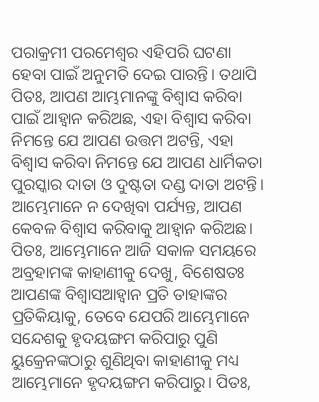ପରାକ୍ରମୀ ପରମେଶ୍ୱର ଏହିପରି ଘଟଣା ହେବା ପାଇଁ ଅନୁମତି ଦେଇ ପାରନ୍ତି। ତଥାପି ପିତଃ, ଆପଣ ଆମ୍ଭମାନଙ୍କୁ ବିଶ୍ୱାସ କରିବା ପାଇଁ ଆହ୍ୱାନ କରିଅଛ, ଏହା ବିଶ୍ୱାସ କରିବା ନିମନ୍ତେ ଯେ ଆପଣ ଉତ୍ତମ ଅଟନ୍ତି, ଏହା ବିଶ୍ୱାସ କରିବା ନିମନ୍ତେ ଯେ ଆପଣ ଧାର୍ମିକତା ପୁରସ୍କାର ଦାତା ଓ ଦୁଷ୍ଟତା ଦଣ୍ଡ ଦାତା ଅଟନ୍ତି। ଆମ୍ଭେମାନେ ନ ଦେଖିବା ପର୍ଯ୍ୟନ୍ତ, ଆପଣ କେବଳ ବିଶ୍ୱାସ କରିବାକୁ ଆହ୍ୱାନ କରିଅଛ। ପିତଃ, ଆମ୍ଭେମାନେ ଆଜି ସକାଳ ସମୟରେ ଅବ୍ରହାମଙ୍କ କାହାଣୀକୁ ଦେଖୁ, ବିଶେଷତଃ ଆପଣଙ୍କ ବିଶ୍ୱାସଆହ୍ୱାନ ପ୍ରତି ତାହାଙ୍କର ପ୍ରତିକିୟାକୁ, ତେବେ ଯେପରି ଆମ୍ଭେମାନେ ସନ୍ଦେଶକୁ ହୃଦୟଙ୍ଗମ କରିପାରୁ ପୁଣି ୟୁକ୍ରେନଙ୍କଠାରୁ ଶୁଣିଥିବା କାହାଣୀକୁ ମଧ୍ୟ ଆମ୍ଭେମାନେ ହୃଦୟଙ୍ଗମ କରିପାରୁ। ପିତଃ,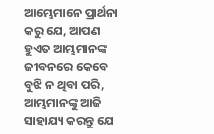ଆମ୍ଭେମାନେ ପ୍ରାର୍ଥନା କରୁ ଯେ, ଆପଣ ହୁଏତ ଆମ୍ଭମାନଙ୍କ ଜୀବନରେ କେବେ ବୁଝି ନ ଥିବା ପରି, ଆମ୍ଭମାନଙ୍କୁ ଆଜି ସାହାଯ୍ୟ କରନ୍ତୁ ଯେ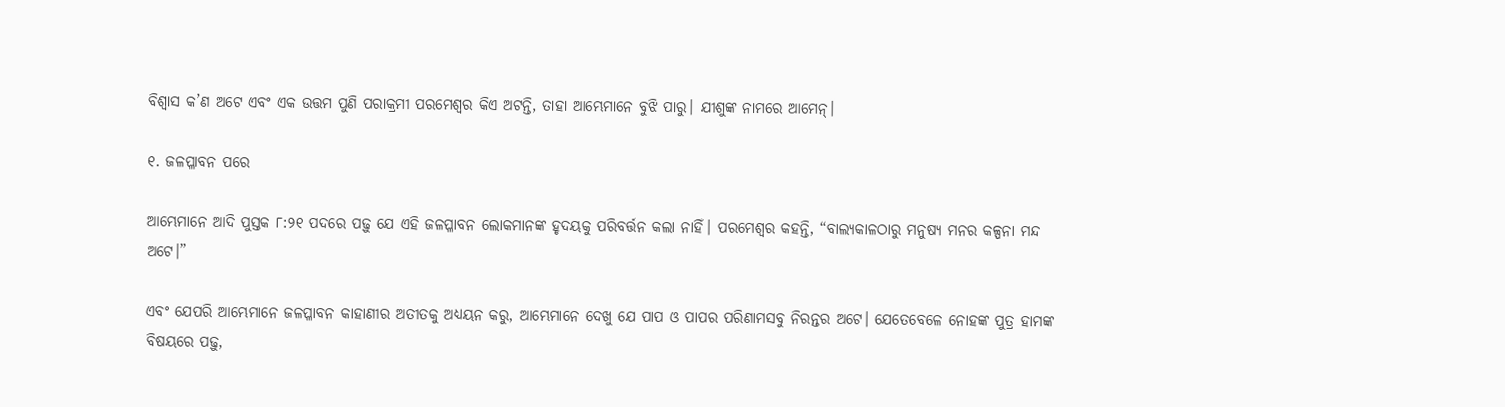ବିଶ୍ୱାସ କ’ଣ ଅଟେ ଏବଂ ଏକ ଉତ୍ତମ ପୁଣି ପରାକ୍ରମୀ ପରମେଶ୍ୱର କିଏ ଅଟନ୍ତି, ତାହା ଆମ୍ଭେମାନେ ବୁଝି ପାରୁ। ଯୀଶୁଙ୍କ ନାମରେ ଆମେନ୍।

୧. ଜଳପ୍ଳାବନ ପରେ

ଆମ୍ଭେମାନେ ଆଦି ପୁସ୍ତକ ୮:୨୧ ପଦରେ ପଢ଼ୁ ଯେ ଏହି ଜଳପ୍ଳାବନ ଲୋକମାନଙ୍କ ହୃଦୟକୁ ପରିବର୍ତ୍ତନ କଲା ନାହିଁ। ପରମେଶ୍ୱର କହନ୍ତି, “ବାଲ୍ୟକାଳଠାରୁ ମନୁଷ୍ୟ ମନର କଳ୍ପନା ମନ୍ଦ ଅଟେ।”

ଏବଂ ଯେପରି ଆମ୍ଭେମାନେ ଜଳପ୍ଳାବନ କାହାଣୀର ଅତୀତକୁ ଅଧ୍ୟୟନ କରୁ, ଆମ୍ଭେମାନେ ଦେଖୁ ଯେ ପାପ ଓ ପାପର ପରିଣାମସବୁ ନିରନ୍ତର ଅଟେ। ଯେତେବେଳେ ନୋହଙ୍କ ପୁତ୍ର ହାମଙ୍କ ବିଷୟରେ ପଢ଼ୁ,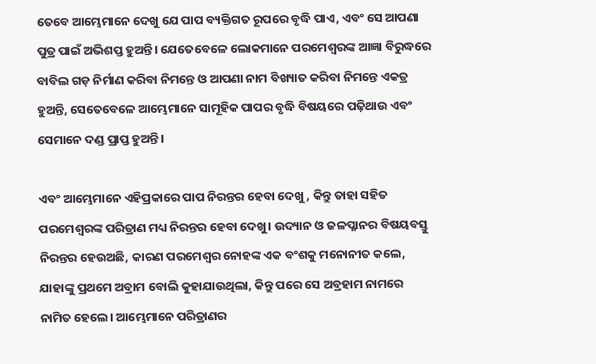ତେବେ ଆମ୍ଭେମାନେ ଦେଖୁ ଯେ ପାପ ବ୍ୟକ୍ତିଗତ ରୂପରେ ବୃଦ୍ଧି ପାଏ, ଏବଂ ସେ ଆପଣା ପୁତ୍ର ପାଇଁ ଅଭିଶପ୍ତ ହୁଅନ୍ତି। ଯେତେବେଳେ ଲୋକମାନେ ପରମେଶ୍ୱରଙ୍କ ଆଜ୍ଞା ବିରୁଦ୍ଧରେ ବାବିଲ ଗଡ଼ ନିର୍ମାଣ କରିବା ନିମନ୍ତେ ଓ ଆପଣା ନାମ ବିଖ୍ୟାତ କରିବା ନିମନ୍ତେ ଏକତ୍ର ହୁଅନ୍ତି, ସେତେବେଳେ ଆମ୍ଭେମାନେ ସାମୂହିକ ପାପର ବୃଦ୍ଧି ବିଷୟରେ ପଢ଼ିଥାଉ ଏବଂ ସେମାନେ ଦଣ୍ଡ ପ୍ରାପ୍ତ ହୁଅନ୍ତି।

ଏବଂ ଆମ୍ଭେମାନେ ଏହିପ୍ରକାରେ ପାପ ନିରନ୍ତର ହେବା ଦେଖୁ, କିନ୍ତୁ ତାହା ସହିତ ପରମେଶ୍ୱରଙ୍କ ପରିତ୍ରାଣ ମଧ୍ୟ ନିରନ୍ତର ହେବା ଦେଖୁ। ଉଦ୍ୟାନ ଓ ଜଳପ୍ଳାନର ବିଷୟବସ୍ତୁ ନିରନ୍ତର ହେଉଅଛି, କାରଣ ପରମେଶ୍ୱର ନୋହଙ୍କ ଏକ ବଂଶକୁ ମନୋନୀତ କଲେ, ଯାହାଙ୍କୁ ପ୍ରଥମେ ଅବ୍ରାମ ବୋଲି କୁହାଯାଉଥିଲା, କିନ୍ତୁ ପରେ ସେ ଅବ୍ରହାମ ନାମରେ ନାମିତ ହେଲେ। ଆମ୍ଭେମାନେ ପରିତ୍ରାଣର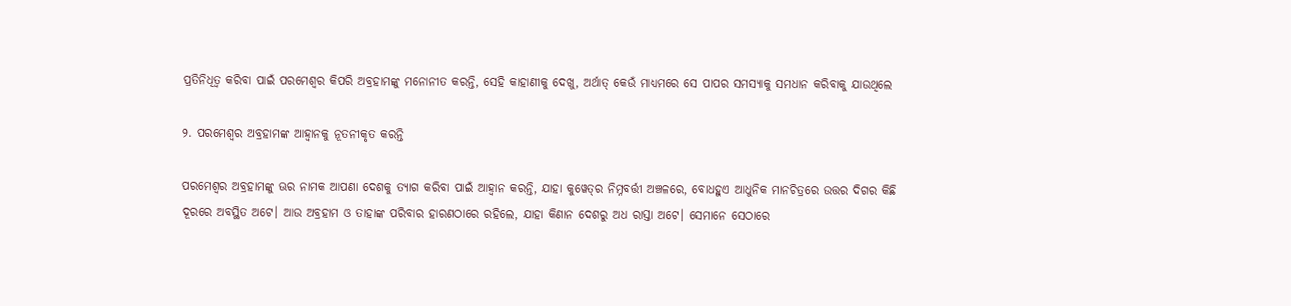ପ୍ରତିନିଧିତ୍ୱ କରିବା ପାଇଁ ପରମେଶ୍ୱର କିପରି ଅବ୍ରହାମଙ୍କୁ ମନୋନୀତ କରନ୍ତି, ସେହି କାହାଣୀକୁ ଦେଖୁ, ଅର୍ଥାତ୍ କେଉଁ ମାଧ୍ୟମରେ ସେ ପାପର ସମସ୍ୟାକୁ ସମଧାନ କରିବାକୁ ଯାଉଥିଲେ

୨. ପରମେଶ୍ୱର ଅବ୍ରହାମଙ୍କ ଆହ୍ୱାନକୁ ନୂତନୀକୃତ କରନ୍ତି

ପରମେଶ୍ୱର ଅବ୍ରହାମଙ୍କୁ ଊର ନାମକ ଆପଣା ଦେଶକୁ ତ୍ୟାଗ କରିବା ପାଇଁ ଆହ୍ୱାନ କରନ୍ତି, ଯାହା କୁୱେତ୍‌ର ନିମ୍ନବର୍ତ୍ତୀ ଅଞ୍ଚଳରେ, ବୋଧହୁଏ ଆଧୁନିକ ମାନଚିତ୍ରରେ ଉତ୍ତର ଦିଗର କିଛି ଦୂରରେ ଅବସ୍ଥିତ ଅଟେ। ଆଉ ଅବ୍ରହାମ ଓ ତାହାଙ୍କ ପରିବାର ହାରଣଠାରେ ରହିଲେ, ଯାହା କିଣାନ ଦେଶରୁ ଅଧ ରାସ୍ତା ଅଟେ। ସେମାନେ ସେଠାରେ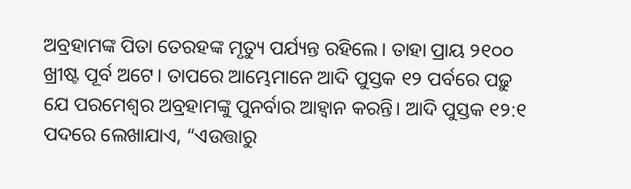ଅବ୍ରହାମଙ୍କ ପିତା ତେରହଙ୍କ ମୃତ୍ୟୁ ପର୍ଯ୍ୟନ୍ତ ରହିଲେ। ତାହା ପ୍ରାୟ ୨୧୦୦ ଖ୍ରୀଷ୍ଟ ପୂର୍ବ ଅଟେ। ତାପରେ ଆମ୍ଭେମାନେ ଆଦି ପୁସ୍ତକ ୧୨ ପର୍ବରେ ପଢ଼ୁ ଯେ ପରମେଶ୍ୱର ଅବ୍ରହାମଙ୍କୁ ପୁନର୍ବାର ଆହ୍ୱାନ କରନ୍ତି। ଆଦି ପୁସ୍ତକ ୧୨:୧ ପଦରେ ଲେଖାଯାଏ, “ଏଉତ୍ତାରୁ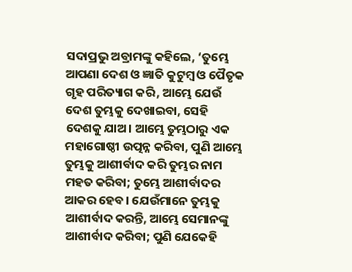ସଦାପ୍ରଭୁ ଅବ୍ରାମଙ୍କୁ କହିଲେ, ‘ତୁମ୍ଭେ ଆପଣା ଦେଶ ଓ ଜ୍ଞାତି କୁଟୁମ୍ଵ ଓ ପୈତୃକ ଗୃହ ପରିତ୍ୟାଗ କରି, ଆମ୍ଭେ ଯେଉଁ ଦେଶ ତୁମ୍ଭକୁ ଦେଖାଇବା, ସେହି ଦେଶକୁ ଯାଅ। ଆମ୍ଭେ ତୁମ୍ଭଠାରୁ ଏକ ମହାଗୋଷ୍ଠୀ ଉତ୍ପନ୍ନ କରିବା, ପୁଣି ଆମ୍ଭେ ତୁମ୍ଭକୁ ଆଶୀର୍ବାଦ କରି ତୁମ୍ଭର ନାମ ମହତ କରିବା; ତୁମ୍ଭେ ଆଶୀର୍ବାଦର ଆକର ହେବ। ଯେଉଁମାନେ ତୁମ୍ଭକୁ ଆଶୀର୍ବାଦ କରନ୍ତି, ଆମ୍ଭେ ସେମାନଙ୍କୁ ଆଶୀର୍ବାଦ କରିବା; ପୁଣି ଯେକେହି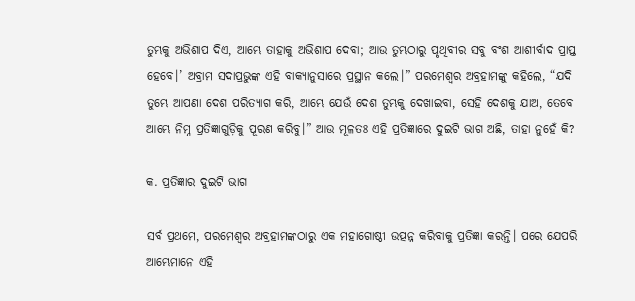ତୁମ୍ଭକୁ ଅଭିଶାପ ଦିଏ, ଆମ୍ଭେ ତାହାକୁ ଅଭିଶାପ ଦେବା; ଆଉ ତୁମ୍ଭଠାରୁ ପୃଥିବୀର ସବୁ ବଂଶ ଆଶୀର୍ବାଦ ପ୍ରାପ୍ତ ହେବେ।’ ଅବ୍ରାମ ସଦାପ୍ରଭୁଙ୍କ ଏହି ବାକ୍ୟାନୁସାରେ ପ୍ରସ୍ଥାନ କଲେ।” ପରମେଶ୍ୱର ଅବ୍ରହାମଙ୍କୁ କହିଲେ, “ଯଦି ତୁମ୍ଭେ ଆପଣା ଦେଶ ପରିତ୍ୟାଗ କରି, ଆମ୍ଭେ ଯେଉଁ ଦେଶ ତୁମ୍ଭକୁ ଦେଖାଇବା, ସେହି ଦେଶକୁ ଯାଅ, ତେବେ ଆମ୍ଭେ ନିମ୍ନ ପ୍ରତିଜ୍ଞାଗୁଡ଼ିକୁ ପୂରଣ କରିବୁ।” ଆଉ ମୂଳତଃ ଏହି ପ୍ରତିଜ୍ଞାରେ ଦୁଇଟି ଭାଗ ଅଛି, ତାହା ନୁହେଁ କି?

କ. ପ୍ରତିଜ୍ଞାର ଦୁଇଟି ଭାଗ

ସର୍ବ ପ୍ରଥମେ, ପରମେଶ୍ୱର ଅବ୍ରହାମଙ୍କଠାରୁ ଏକ ମହାଗୋଷ୍ଠୀ ଉତ୍ପନ୍ନ କରିବାକୁ ପ୍ରତିଜ୍ଞା କରନ୍ତି। ପରେ ଯେପରି ଆମ୍ଭେମାନେ ଏହି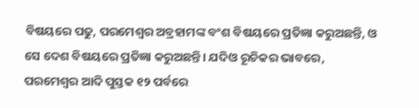ବିଷୟରେ ପଢୁ, ପରମେଶ୍ୱର ଅବ୍ରହାମଙ୍କ ବଂଶ ବିଷୟରେ ପ୍ରତିଜ୍ଞା କରୁଅଛନ୍ତି, ଓ ସେ ଦେଶ ବିଷୟରେ ପ୍ରତିଜ୍ଞା କରୁଅଛନ୍ତି। ଯଦିଓ ରୂଚିକର ଭାବରେ, ପରମେଶ୍ୱର ଆଦି ପୁସ୍ତକ ୧୨ ପର୍ବରେ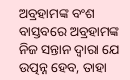ଅବ୍ରହାମଙ୍କ ବଂଶ ବାସ୍ତବରେ ଅବ୍ରହାମଙ୍କ ନିଜ ସନ୍ତାନ ଦ୍ୱାରା ଯେ ଉତ୍ପନ୍ନ ହେବ, ତାହା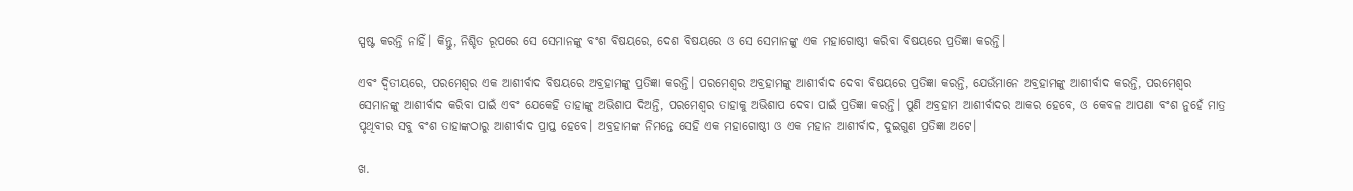ସ୍ପଷ୍ଟ କରନ୍ତି ନାହିଁ। କିନ୍ତୁ, ନିଶ୍ଚିତ ରୂପରେ ସେ ସେମାନଙ୍କୁ ବଂଶ ବିଷୟରେ, ଦେଶ ବିଷୟରେ ଓ ସେ ସେମାନଙ୍କୁ ଏକ ମହାଗୋଷ୍ଠୀ କରିବା ବିଷୟରେ ପ୍ରତିଜ୍ଞା କରନ୍ତି।

ଏବଂ ଦ୍ୱିତୀୟରେ, ପରମେଶ୍ୱର ଏକ ଆଶୀର୍ବାଦ ବିଷୟରେ ଅବ୍ରହାମଙ୍କୁ ପ୍ରତିଜ୍ଞା କରନ୍ତି। ପରମେଶ୍ୱର ଅବ୍ରହାମଙ୍କୁ ଆଶୀର୍ବାଦ ଦେବା ବିଷୟରେ ପ୍ରତିଜ୍ଞା କରନ୍ତି, ଯେଉଁମାନେ ଅବ୍ରହାମଙ୍କୁ ଆଶୀର୍ବାଦ କରନ୍ତି, ପରମେଶ୍ୱର ସେମାନଙ୍କୁ ଆଶୀର୍ବାଦ କରିବା ପାଇଁ ଏବଂ ଯେକେହି ତାହାଙ୍କୁ ଅଭିଶାପ ଦିଅନ୍ତି, ପରମେଶ୍ୱର ତାହାକୁ ଅଭିଶାପ ଦେବା ପାଇଁ ପ୍ରତିଜ୍ଞା କରନ୍ତି। ପୁଣି ଅବ୍ରହାମ ଆଶୀର୍ବାଦର ଆକର ହେବେ, ଓ କେବଳ ଆପଣା ବଂଶ ନୁହେଁ ମାତ୍ର ପୃଥିବୀର ସବୁ ବଂଶ ତାହାଙ୍କଠାରୁ ଆଶୀର୍ବାଦ ପ୍ରାପ୍ତ ହେବେ। ଅବ୍ରହାମଙ୍କ ନିମନ୍ତେ ସେହି ଏକ ମହାଗୋଷ୍ଠୀ ଓ ଏକ ମହାନ ଆଶୀର୍ବାଦ, ଦୁଇଗୁଣ ପ୍ରତିଜ୍ଞା ଅଟେ।

ଖ.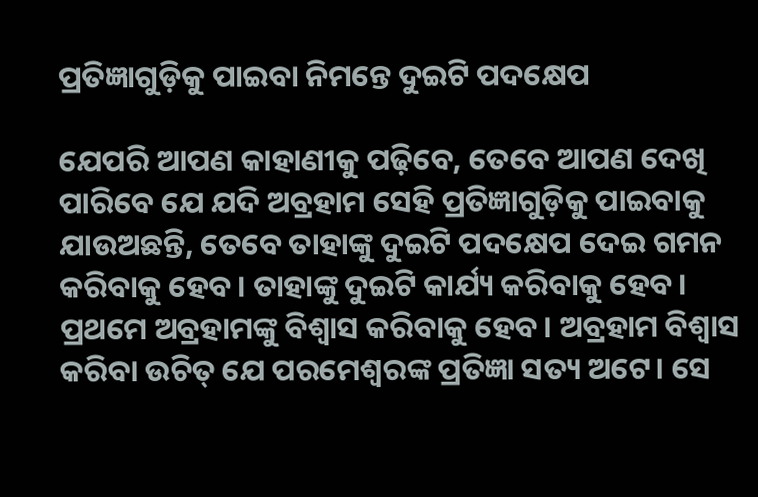ପ୍ରତିଜ୍ଞାଗୁଡ଼ିକୁ ପାଇବା ନିମନ୍ତେ ଦୁଇଟି ପଦକ୍ଷେପ

ଯେପରି ଆପଣ କାହାଣୀକୁ ପଢ଼ିବେ, ତେବେ ଆପଣ ଦେଖି ପାରିବେ ଯେ ଯଦି ଅବ୍ରହାମ ସେହି ପ୍ରତିଜ୍ଞାଗୁଡ଼ିକୁ ପାଇବାକୁ ଯାଉଅଛନ୍ତି, ତେବେ ତାହାଙ୍କୁ ଦୁଇଟି ପଦକ୍ଷେପ ଦେଇ ଗମନ କରିବାକୁ ହେବ। ତାହାଙ୍କୁ ଦୁଇଟି କାର୍ଯ୍ୟ କରିବାକୁ ହେବ। ପ୍ରଥମେ ଅବ୍ରହାମଙ୍କୁ ବିଶ୍ୱାସ କରିବାକୁ ହେବ। ଅବ୍ରହାମ ବିଶ୍ୱାସ କରିବା ଉଚିତ୍ ଯେ ପରମେଶ୍ୱରଙ୍କ ପ୍ରତିଜ୍ଞା ସତ୍ୟ ଅଟେ। ସେ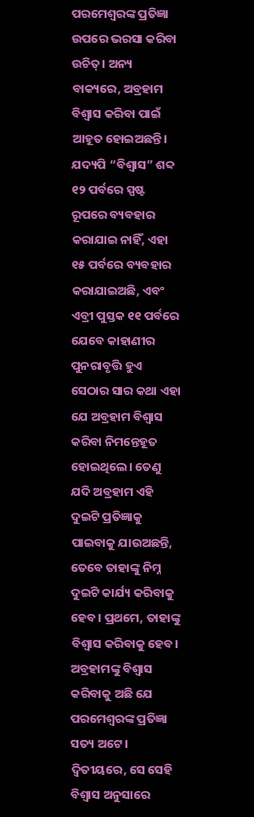ପରମେଶ୍ୱରଙ୍କ ପ୍ରତିଜ୍ଞା ଉପରେ ଭରସା କରିବା ଉଚିତ୍। ଅନ୍ୟ ବାକ୍ୟରେ, ଅବ୍ରହାମ ବିଶ୍ୱାସ କରିବା ପାଇଁ ଆହୂତ ହୋଇଅଛନ୍ତି। ଯଦ୍ୟପି “ବିଶ୍ୱାସ” ଶବ୍ଦ ୧୨ ପର୍ବରେ ସ୍ପଷ୍ଟ ରୂପରେ ବ୍ୟବହାର କରାଯାଇ ନାହିଁ, ଏହା ୧୫ ପର୍ବରେ ବ୍ୟବହାର କରାଯାଇଅଛି, ଏବଂ ଏବ୍ରୀ ପୁସ୍ତକ ୧୧ ପର୍ବରେ ଯେବେ କାହାଣୀର ପୁନରାବୃତ୍ତି ହୁଏ ସେଠାର ସାର କଥା ଏହା ଯେ ଅବ୍ରହାମ ବିଶ୍ୱାସ କରିବା ନିମନ୍ତେହୂତ ହୋଇଥିଲେ। ତେଣୁ ଯଦି ଅବ୍ରହାମ ଏହି ଦୁଇଟି ପ୍ରତିଜ୍ଞାକୁ ପାଇବାକୁ ଯାଉଅଛନ୍ତି, ତେବେ ତାହାଙ୍କୁ ନିମ୍ନ ଦୁଇଟି କାର୍ଯ୍ୟ କରିବାକୁ ହେବ। ପ୍ରଥମେ, ତାହାଙ୍କୁ ବିଶ୍ୱାସ କରିବାକୁ ହେବ। ଅବ୍ରହାମଙ୍କୁ ବିଶ୍ୱାସ କରିବାକୁ ଅଛି ଯେ ପରମେଶ୍ୱରଙ୍କ ପ୍ରତିଜ୍ଞା ସତ୍ୟ ଅଟେ। ଦ୍ୱିତୀୟରେ, ସେ ସେହି ବିଶ୍ୱାସ ଅନୁସାରେ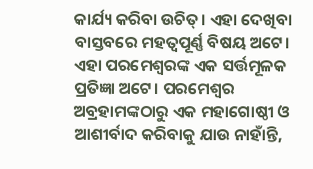କାର୍ଯ୍ୟ କରିବା ଉଚିତ୍। ଏହା ଦେଖିବା ବାସ୍ତବରେ ମହତ୍ୱପୂର୍ଣ୍ଣ ବିଷୟ ଅଟେ। ଏହା ପରମେଶ୍ୱରଙ୍କ ଏକ ସର୍ତ୍ତମୂଳକ ପ୍ରତିଜ୍ଞା ଅଟେ। ପରମେଶ୍ୱର ଅବ୍ରହାମଙ୍କଠାରୁ ଏକ ମହାଗୋଷ୍ଠୀ ଓ ଆଶୀର୍ବାଦ କରିବାକୁ ଯାଉ ନାହାଁନ୍ତି,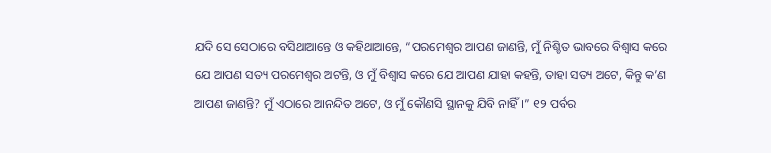ଯଦି ସେ ସେଠାରେ ବସିଥାଆନ୍ତେ ଓ କହିଥାଆନ୍ତେ, “ପରମେଶ୍ୱର ଆପଣ ଜାଣନ୍ତି, ମୁଁ ନିଶ୍ଚିତ ଭାବରେ ବିଶ୍ୱାସ କରେ ଯେ ଆପଣ ସତ୍ୟ ପରମେଶ୍ୱର ଅଟନ୍ତି, ଓ ମୁଁ ବିଶ୍ୱାସ କରେ ଯେ ଆପଣ ଯାହା କହନ୍ତି, ତାହା ସତ୍ୟ ଅଟେ, କିନ୍ତୁ କ’ଣ ଆପଣ ଜାଣନ୍ତି? ମୁଁ ଏଠାରେ ଆନନ୍ଦିତ ଅଟେ, ଓ ମୁଁ କୌଣସି ସ୍ଥାନକୁ ଯିବି ନାହିଁ।” ୧୨ ପର୍ବର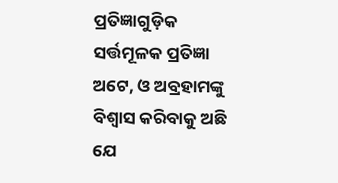ପ୍ରତିଜ୍ଞାଗୁଡ଼ିକ ସର୍ତ୍ତମୂଳକ ପ୍ରତିଜ୍ଞା ଅଟେ, ଓ ଅବ୍ରହାମଙ୍କୁ ବିଶ୍ୱାସ କରିବାକୁ ଅଛି ଯେ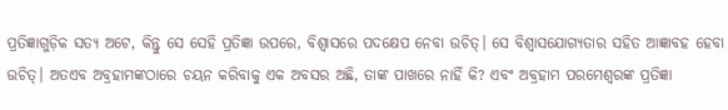ପ୍ରତିଜ୍ଞାଗୁଡ଼ିକ ସତ୍ୟ ଅଟେ, କିନ୍ତୁ ସେ ସେହି ପ୍ରତିଜ୍ଞା ଉପରେ, ବିଶ୍ୱାସରେ ପଦକ୍ଷେପ ନେବା ଉଚିତ୍। ସେ ବିଶ୍ୱାସଯୋଗ୍ୟତାର ସହିତ ଆଜ୍ଞାବହ ହେବା ଉଚିତ୍। ଅତଏବ ଅବ୍ରହାମଙ୍କଠାରେ ଚୟନ କରିବାକୁ ଏକ ଅବସର ଅଛି, ତାଙ୍କ ପାଖରେ ନାହିଁ କି? ଏବଂ ଅବ୍ରହାମ ପରମେଶ୍ୱରଙ୍କ ପ୍ରତିଜ୍ଞା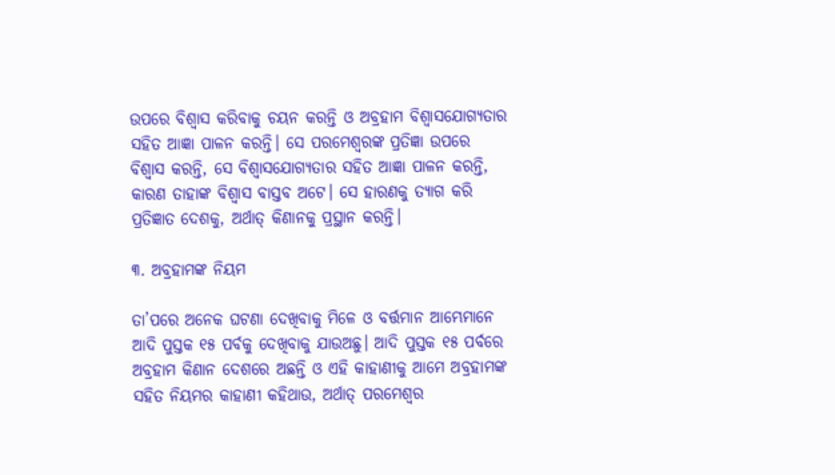ଉପରେ ବିଶ୍ୱାସ କରିବାକୁ ଚୟନ କରନ୍ତି ଓ ଅବ୍ରହାମ ବିଶ୍ୱାସଯୋଗ୍ୟତାର ସହିତ ଆଜ୍ଞା ପାଳନ କରନ୍ତି। ସେ ପରମେଶ୍ୱରଙ୍କ ପ୍ରତିଜ୍ଞା ଉପରେ ବିଶ୍ୱାସ କରନ୍ତି, ସେ ବିଶ୍ୱାସଯୋଗ୍ୟତାର ସହିତ ଆଜ୍ଞା ପାଳନ କରନ୍ତି, କାରଣ ତାହାଙ୍କ ବିଶ୍ୱାସ ବାସ୍ତବ ଅଟେ। ସେ ହାରଣକୁ ତ୍ୟାଗ କରି ପ୍ରତିଜ୍ଞାତ ଦେଶକୁ, ଅର୍ଥାତ୍ କିଣାନକୁ ପ୍ରସ୍ଥାନ କରନ୍ତି।

୩. ଅବ୍ରହାମଙ୍କ ନିୟମ

ତା’ପରେ ଅନେକ ଘଟଣା ଦେଖିବାକୁ ମିଳେ ଓ ବର୍ତ୍ତମାନ ଆମ୍ଭେମାନେ ଆଦି ପୁସ୍ତକ ୧୫ ପର୍ବକୁ ଦେଖିବାକୁ ଯାଉଅଛୁ। ଆଦି ପୁସ୍ତକ ୧୫ ପର୍ବରେ ଅବ୍ରହାମ କିଣାନ ଦେଶରେ ଅଛନ୍ତି ଓ ଏହି କାହାଣୀକୁ ଆମେ ଅବ୍ରହାମଙ୍କ ସହିତ ନିୟମର କାହାଣୀ କହିଥାଉ, ଅର୍ଥାତ୍ ପରମେଶ୍ୱର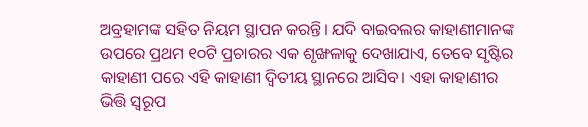ଅବ୍ରହାମଙ୍କ ସହିତ ନିୟମ ସ୍ଥାପନ କରନ୍ତି। ଯଦି ବାଇବଲର କାହାଣୀମାନଙ୍କ ଉପରେ ପ୍ରଥମ ୧୦ଟି ପ୍ରଚାରର ଏକ ଶୃଙ୍ଖଳାକୁ ଦେଖାଯାଏ, ତେବେ ସୃଷ୍ଟିର କାହାଣୀ ପରେ ଏହି କାହାଣୀ ଦ୍ୱିତୀୟ ସ୍ଥାନରେ ଆସିବ। ଏହା କାହାଣୀର ଭିତ୍ତି ସ୍ୱରୂପ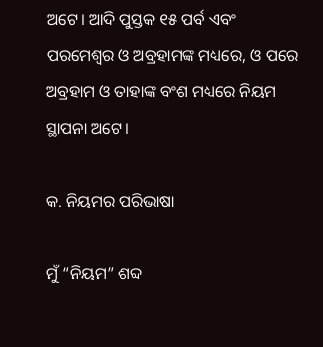ଅଟେ। ଆଦି ପୁସ୍ତକ ୧୫ ପର୍ବ ଏବଂ ପରମେଶ୍ୱର ଓ ଅବ୍ରହାମଙ୍କ ମଧ୍ୟରେ, ଓ ପରେ ଅବ୍ରହାମ ଓ ତାହାଙ୍କ ବଂଶ ମଧ୍ୟରେ ନିୟମ ସ୍ଥାପନା ଅଟେ।

କ. ନିୟମର ପରିଭାଷା

ମୁଁ “ନିୟମ” ଶବ୍ଦ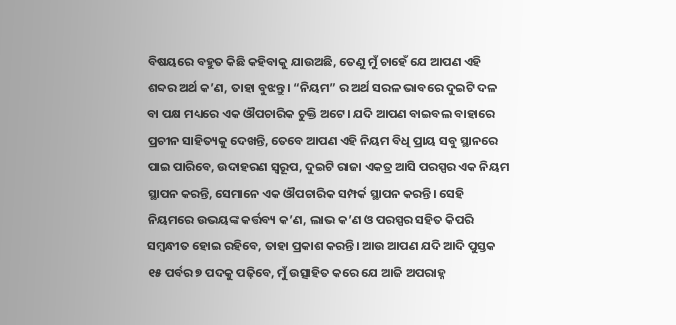ବିଷୟରେ ବହୁତ କିଛି କହିବାକୁ ଯାଉଅଛି, ତେଣୁ ମୁଁ ଚାହେଁ ଯେ ଆପଣ ଏହି ଶବ୍ଦର ଅର୍ଥ କ’ଣ, ତାହା ବୁଝନ୍ତୁ। “ନିୟମ” ର ଅର୍ଥ ସରଳ ଭାବରେ ଦୁଇଟି ଦଳ ବା ପକ୍ଷ ମଧ୍ୟରେ ଏକ ଔପଚାରିକ ଚୁକ୍ତି ଅଟେ। ଯଦି ଆପଣ ବାଇବଲ ବାହାରେ ପ୍ରଚୀନ ସାହିତ୍ୟକୁ ଦେଖନ୍ତି, ତେବେ ଆପଣ ଏହି ନିୟମ ବିଧି ପ୍ରାୟ ସବୁ ସ୍ଥାନରେ ପାଇ ପାରିବେ, ଉଦାହରଣ ସ୍ୱରୂପ, ଦୁଇଟି ରାଜା ଏକତ୍ର ଆସି ପରସ୍ପର ଏକ ନିୟମ ସ୍ଥାପନ କରନ୍ତି, ସେମାନେ ଏକ ଔପଚାରିକ ସମ୍ପର୍କ ସ୍ଥାପନ କରନ୍ତି। ସେହି ନିୟମରେ ଉଭୟଙ୍କ କର୍ତ୍ତବ୍ୟ କ’ଣ, ଲାଭ କ’ଣ ଓ ପରସ୍ପର ସହିତ କିପରି ସମ୍ବନ୍ଧୀତ ହୋଇ ରହିବେ, ତାହା ପ୍ରକାଶ କରନ୍ତି। ଆଉ ଆପଣ ଯଦି ଆଦି ପୁସ୍ତକ ୧୫ ପର୍ବର ୭ ପଦକୁ ପଢ଼ିବେ, ମୁଁ ଉତ୍ସାହିତ କରେ ଯେ ଆଜି ଅପରାହ୍ନ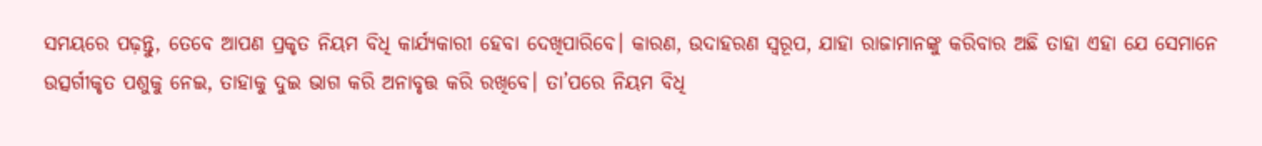ସମୟରେ ପଢ଼ନ୍ତୁ, ତେବେ ଆପଣ ପ୍ରକୃତ ନିୟମ ବିଧି କାର୍ଯ୍ୟକାରୀ ହେବା ଦେଖିପାରିବେ। କାରଣ, ଉଦାହରଣ ସ୍ୱରୂପ, ଯାହା ରାଜାମାନଙ୍କୁ କରିବାର ଅଛି ତାହା ଏହା ଯେ ସେମାନେ ଉତ୍ସର୍ଗୀକୃତ ପଶୁକୁ ନେଇ, ତାହାକୁ ଦୁଇ ଭାଗ କରି ଅନାବୃତ୍ତ କରି ରଖିବେ। ତା’ପରେ ନିୟମ ବିଧି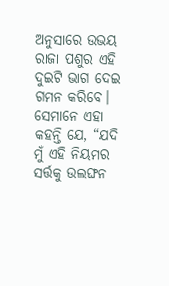ଅନୁସାରେ ଉଭୟ ରାଜା ପଶୁର ଏହି ଦୁଇଟି ଭାଗ ଦେଇ ଗମନ କରିବେ। ସେମାନେ ଏହା କହନ୍ତି ଯେ, “ଯଦି ମୁଁ ଏହି ନିୟମର ସର୍ତ୍ତକୁ ଉଲଙ୍ଘନ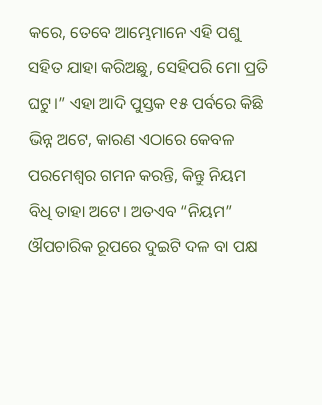କରେ, ତେବେ ଆମ୍ଭେମାନେ ଏହି ପଶୁ ସହିତ ଯାହା କରିଅଛୁ, ସେହିପରି ମୋ ପ୍ରତି ଘଟୁ।” ଏହା ଆଦି ପୁସ୍ତକ ୧୫ ପର୍ବରେ କିଛି ଭିନ୍ନ ଅଟେ, କାରଣ ଏଠାରେ କେବଳ ପରମେଶ୍ୱର ଗମନ କରନ୍ତି, କିନ୍ତୁ ନିୟମ ବିଧି ତାହା ଅଟେ। ଅତଏବ “ନିୟମ” ଔପଚାରିକ ରୂପରେ ଦୁଇଟି ଦଳ ବା ପକ୍ଷ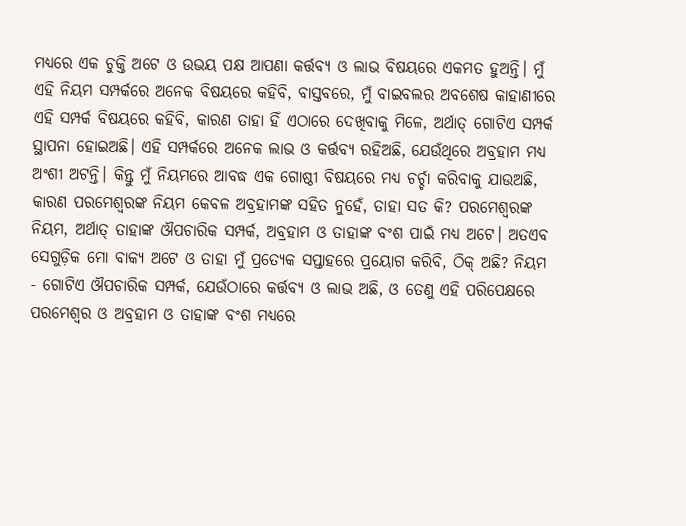ମଧ୍ୟରେ ଏକ ଚୁକ୍ତି ଅଟେ ଓ ଉଭୟ ପକ୍ଷ ଆପଣା କର୍ତ୍ତବ୍ୟ ଓ ଲାଭ ବିଷୟରେ ଏକମତ ହୁଅନ୍ତି। ମୁଁ ଏହି ନିୟମ ସମ୍ପର୍କରେ ଅନେକ ବିଷୟରେ କହିବି, ବାସ୍ତବରେ, ମୁଁ ବାଇବଲର ଅବଶେଷ କାହାଣୀରେ ଏହି ସମ୍ପର୍କ ବିଷୟରେ କହିବି, କାରଣ ତାହା ହିଁ ଏଠାରେ ଦେଖିବାକୁ ମିଳେ, ଅର୍ଥାତ୍ ଗୋଟିଏ ସମ୍ପର୍କ ସ୍ଥାପନା ହୋଇଅଛି। ଏହି ସମ୍ପର୍କରେ ଅନେକ ଲାଭ ଓ କର୍ତ୍ତବ୍ୟ ରହିଅଛି, ଯେଉଁଥିରେ ଅବ୍ରହାମ ମଧ୍ୟ ଅଂଶୀ ଅଟନ୍ତି। କିନ୍ତୁ ମୁଁ ନିୟମରେ ଆବଦ୍ଧ ଏକ ଗୋଷ୍ଠୀ ବିଷୟରେ ମଧ୍ୟ ଚର୍ଚ୍ଚା କରିବାକୁ ଯାଉଅଛି, କାରଣ ପରମେଶ୍ୱରଙ୍କ ନିୟମ କେବଳ ଅବ୍ରହାମଙ୍କ ସହିତ ନୁହେଁ, ତାହା ସତ କି? ପରମେଶ୍ୱରଙ୍କ ନିୟମ, ଅର୍ଥାତ୍ ତାହାଙ୍କ ଔପଚାରିକ ସମ୍ପର୍କ, ଅବ୍ରହାମ ଓ ତାହାଙ୍କ ବଂଶ ପାଇଁ ମଧ୍ୟ ଅଟେ। ଅତଏବ ସେଗୁଡ଼ିକ ମୋ ବାକ୍ୟ ଅଟେ ଓ ତାହା ମୁଁ ପ୍ରତ୍ୟେକ ସପ୍ତାହରେ ପ୍ରୟୋଗ କରିବି, ଠିକ୍ ଅଛି? ନିୟମ - ଗୋଟିଏ ଔପଚାରିକ ସମ୍ପର୍କ, ଯେଉଁଠାରେ କର୍ତ୍ତବ୍ୟ ଓ ଲାଭ ଅଛି, ଓ ତେଣୁ ଏହି ପରିପେକ୍ଷରେ ପରମେଶ୍ୱର ଓ ଅବ୍ରହାମ ଓ ତାହାଙ୍କ ବଂଶ ମଧ୍ୟରେ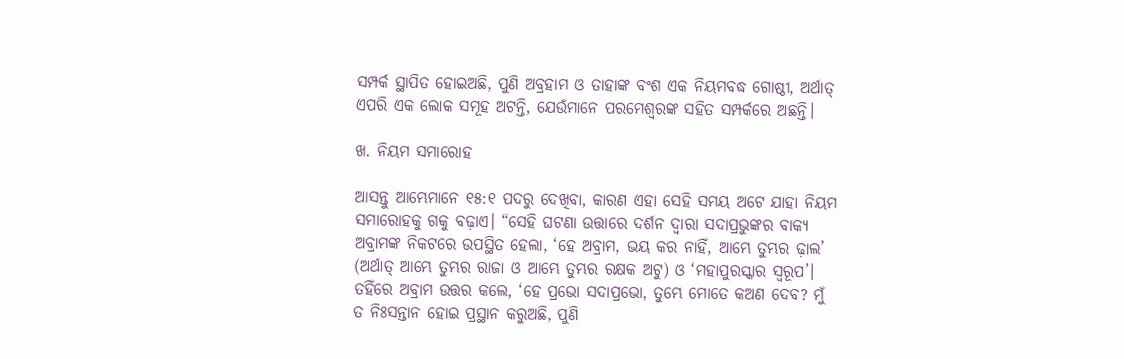ସମ୍ପର୍କ ସ୍ଥାପିତ ହୋଇଅଛି, ପୁଣି ଅବ୍ରହାମ ଓ ତାହାଙ୍କ ବଂଶ ଏକ ନିୟମବଦ୍ଧ ଗୋଷ୍ଠୀ, ଅର୍ଥାତ୍ ଏପରି ଏକ ଲୋକ ସମୂହ ଅଟନ୍ତି, ଯେଉଁମାନେ ପରମେଶ୍ୱରଙ୍କ ସହିତ ସମ୍ପର୍କରେ ଅଛନ୍ତି।

ଖ. ନିୟମ ସମାରୋହ

ଆସନ୍ତୁ ଆମ୍ଭେମାନେ ୧୫:୧ ପଦରୁ ଦେଖିବା, କାରଣ ଏହା ସେହି ସମୟ ଅଟେ ଯାହା ନିୟମ  ସମାରୋହକୁ ଗକୁ ବଢ଼ାଏ। “ସେହି ଘଟଣା ଉତ୍ତାରେ ଦର୍ଶନ ଦ୍ଵାରା ସଦାପ୍ରଭୁଙ୍କର ବାକ୍ୟ ଅବ୍ରାମଙ୍କ ନିକଟରେ ଉପସ୍ଥିତ ହେଲା, ‘ହେ ଅବ୍ରାମ, ଭୟ କର ନାହିଁ, ଆମ୍ଭେ ତୁମ୍ଭର ଢ଼ାଲ’ (ଅର୍ଥାତ୍ ଆମ୍ଭେ ତୁମ୍ଭର ରାଜା ଓ ଆମ୍ଭେ ତୁମ୍ଭର ରକ୍ଷକ ଅଟୁ) ଓ ‘ମହାପୁରସ୍କାର ସ୍ଵରୂପ’। ତହିଁରେ ଅବ୍ରାମ ଉତ୍ତର କଲେ, ‘ହେ ପ୍ରଭୋ ସଦାପ୍ରଭୋ, ତୁମ୍ଭେ ମୋତେ କଅଣ ଦେବ? ମୁଁ ତ ନିଃସନ୍ତାନ ହୋଇ ପ୍ରସ୍ଥାନ କରୁଅଛି, ପୁଣି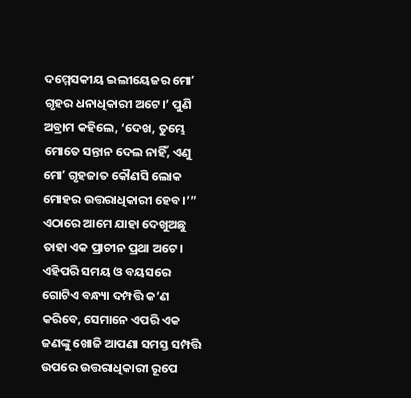ଦମ୍ମେସକୀୟ ଇଲୀୟେଜର ମୋʼ ଗୃହର ଧନାଧିକାରୀ ଅଟେ।’ ପୁଣି ଅବ୍ରାମ କହିଲେ, ‘ଦେଖ, ତୁମ୍ଭେ ମୋତେ ସନ୍ତାନ ଦେଲ ନାହିଁ, ଏଣୁ ମୋʼ ଗୃହଜାତ କୌଣସି ଲୋକ ମୋହର ଉତ୍ତରାଧିକାରୀ ହେବ।’” ଏଠାରେ ଆମେ ଯାହା ଦେଖୁଅଛୁ ତାହା ଏକ ପ୍ରାଚୀନ ପ୍ରଥା ଅଟେ। ଏହିପରି ସମୟ ଓ ବୟସରେ ଗୋଟିଏ ବନ୍ଧ୍ୟା ଦମ୍ପତ୍ତି କ’ଣ କରିବେ, ସେମାନେ ଏପରି ଏକ ଜଣଙ୍କୁ ଖୋଜି ଆପଣା ସମସ୍ତ ସମ୍ପତ୍ତି ଉପରେ ଉତ୍ତରାଧିକାରୀ ରୂପେ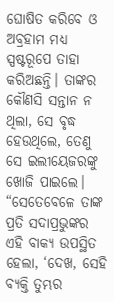ଘୋଷିତ କରିବେ ଓ ଅବ୍ରହାମ ମଧ୍ୟ ସ୍ପଷ୍ଟରୂପେ ତାହା କରିଅଛନ୍ତି। ତାଙ୍କର କୌଣସି ସନ୍ତାନ ନ ଥିଲା, ସେ ବୃଦ୍ଧ ହେଉଥିଲେ, ତେଣୁ ସେ ଇଲୀୟେଜରଙ୍କୁ ଖୋଜି ପାଇଲେ। “ସେତେବେଳେ ତାଙ୍କ ପ୍ରତି ସଦାପ୍ରଭୁଙ୍କର ଏହି ବାକ୍ୟ ଉପସ୍ଥିତ ହେଲା, ‘ଦେଖ, ସେହି ବ୍ୟକ୍ତି ତୁମ୍ଭର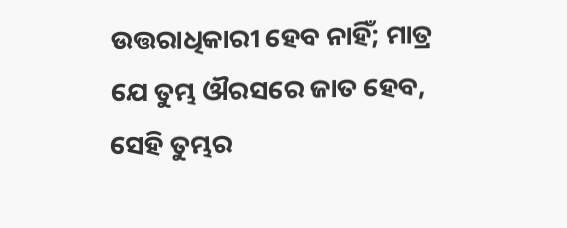ଉତ୍ତରାଧିକାରୀ ହେବ ନାହିଁ; ମାତ୍ର ଯେ ତୁମ୍ଭ ଔରସରେ ଜାତ ହେବ, ସେହି ତୁମ୍ଭର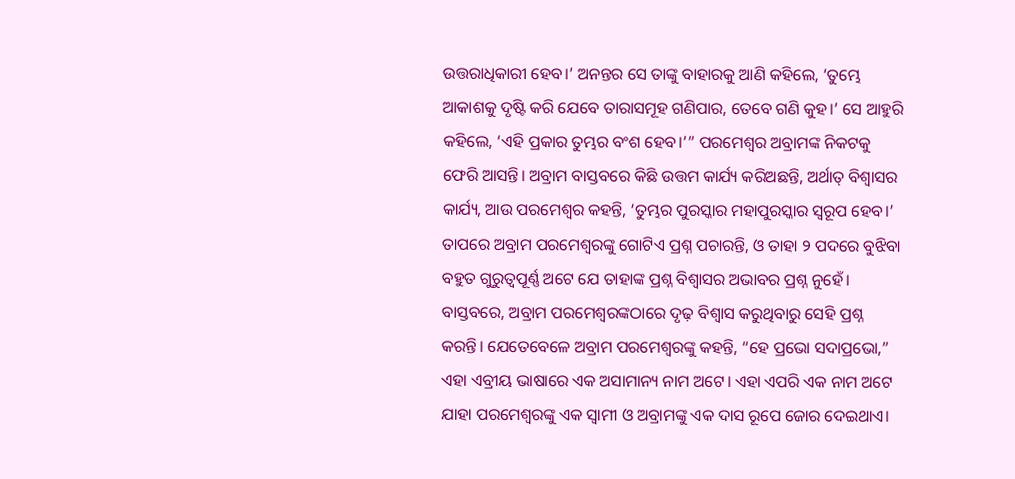ଉତ୍ତରାଧିକାରୀ ହେବ।’ ଅନନ୍ତର ସେ ତାଙ୍କୁ ବାହାରକୁ ଆଣି କହିଲେ, ‘ତୁମ୍ଭେ ଆକାଶକୁ ଦୃଷ୍ଟି କରି ଯେବେ ତାରାସମୂହ ଗଣିପାର, ତେବେ ଗଣି କୁହ।’ ସେ ଆହୁରି କହିଲେ, ‘ଏହି ପ୍ରକାର ତୁମ୍ଭର ବଂଶ ହେବ।’” ପରମେଶ୍ୱର ଅବ୍ରାମଙ୍କ ନିକଟକୁ ଫେରି ଆସନ୍ତି। ଅବ୍ରାମ ବାସ୍ତବରେ କିଛି ଉତ୍ତମ କାର୍ଯ୍ୟ କରିଅଛନ୍ତି, ଅର୍ଥାତ୍ ବିଶ୍ୱାସର କାର୍ଯ୍ୟ, ଆଉ ପରମେଶ୍ୱର କହନ୍ତି, ‘ତୁମ୍ଭର ପୁରସ୍କାର ମହାପୁରସ୍କାର ସ୍ଵରୂପ ହେବ।’ ତାପରେ ଅବ୍ରାମ ପରମେଶ୍ୱରଙ୍କୁ ଗୋଟିଏ ପ୍ରଶ୍ନ ପଚାରନ୍ତି, ଓ ତାହା ୨ ପଦରେ ବୁଝିବା ବହୁତ ଗୁରୁତ୍ୱପୂର୍ଣ୍ଣ ଅଟେ ଯେ ତାହାଙ୍କ ପ୍ରଶ୍ନ ବିଶ୍ୱାସର ଅଭାବର ପ୍ରଶ୍ନ ନୁହେଁ। ବାସ୍ତବରେ, ଅବ୍ରାମ ପରମେଶ୍ୱରଙ୍କଠାରେ ଦୃଢ଼ ବିଶ୍ୱାସ କରୁଥିବାରୁ ସେହି ପ୍ରଶ୍ନ କରନ୍ତି। ଯେତେବେଳେ ଅବ୍ରାମ ପରମେଶ୍ୱରଙ୍କୁ କହନ୍ତି, “ହେ ପ୍ରଭୋ ସଦାପ୍ରଭୋ,” ଏହା ଏବ୍ରୀୟ ଭାଷାରେ ଏକ ଅସାମାନ୍ୟ ନାମ ଅଟେ। ଏହା ଏପରି ଏକ ନାମ ଅଟେ ଯାହା ପରମେଶ୍ୱରଙ୍କୁ ଏକ ସ୍ୱାମୀ ଓ ଅବ୍ରାମଙ୍କୁ ଏକ ଦାସ ରୂପେ ଜୋର ଦେଇଥାଏ।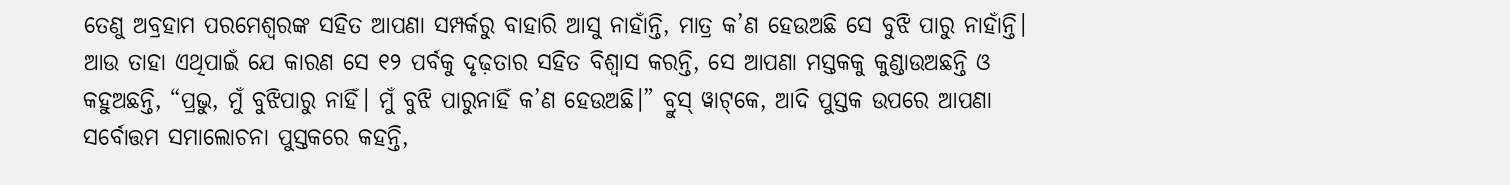ତେଣୁ ଅବ୍ରହାମ ପରମେଶ୍ୱରଙ୍କ ସହିତ ଆପଣା ସମ୍ପର୍କରୁ ବାହାରି ଆସୁ ନାହାଁନ୍ତି, ମାତ୍ର କ’ଣ ହେଉଅଛି ସେ ବୁଝି ପାରୁ ନାହାଁନ୍ତି। ଆଉ ତାହା ଏଥିପାଇଁ ଯେ କାରଣ ସେ ୧୨ ପର୍ବକୁ ଦୃଢ଼ତାର ସହିତ ବିଶ୍ୱାସ କରନ୍ତି, ସେ ଆପଣା ମସ୍ତକକୁ କୁଣ୍ଡାଉଅଛନ୍ତି ଓ କହୁଅଛନ୍ତି, “ପ୍ରଭୁ, ମୁଁ ବୁଝିପାରୁ ନାହିଁ। ମୁଁ ବୁଝି ପାରୁନାହିଁ କ’ଣ ହେଉଅଛି।” ବ୍ରୁସ୍ ୱାଟ୍‌କେ, ଆଦି ପୁସ୍ତକ ଉପରେ ଆପଣା ସର୍ବୋତ୍ତମ ସମାଲୋଚନା ପୁସ୍ତକରେ କହନ୍ତି,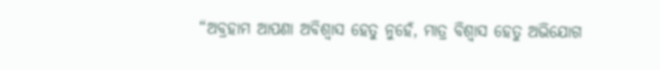“ଅବ୍ରହାମ ଆପଣା ଅବିଶ୍ୱାସ ହେତୁ ନୁହେଁ, ମାତ୍ର ବିଶ୍ୱାସ ହେତୁ ଅଭିଯୋଗ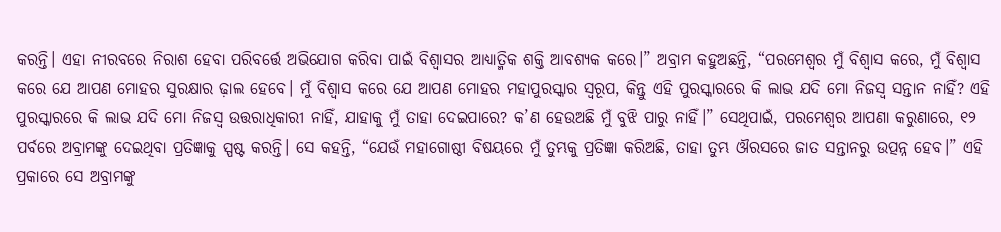କରନ୍ତି। ଏହା ନୀରବରେ ନିରାଶ ହେବା ପରିବର୍ତ୍ତେ ଅଭିଯୋଗ କରିବା ପାଇଁ ବିଶ୍ୱାସର ଆଧ୍ୟାତ୍ମିକ ଶକ୍ତି ଆବଶ୍ୟକ କରେ।” ଅବ୍ରାମ କହୁଅଛନ୍ତି, “ପରମେଶ୍ୱର ମୁଁ ବିଶ୍ୱାସ କରେ, ମୁଁ ବିଶ୍ୱାସ କରେ ଯେ ଆପଣ ମୋହର ସୁରକ୍ଷାର ଢ଼ାଲ ହେବେ। ମୁଁ ବିଶ୍ୱାସ କରେ ଯେ ଆପଣ ମୋହର ମହାପୁରସ୍କାର ସ୍ୱରୂପ, କିନ୍ତୁ ଏହି ପୁରସ୍କାରରେ କି ଲାଭ ଯଦି ମୋ ନିଜସ୍ୱ ସନ୍ତାନ ନାହିଁ? ଏହି ପୁରସ୍କାରରେ କି ଲାଭ ଯଦି ମୋ ନିଜସ୍ୱ ଉତ୍ତରାଧିକାରୀ ନାହିଁ, ଯାହାକୁ ମୁଁ ତାହା ଦେଇପାରେ? କ’ଣ ହେଉଅଛି ମୁଁ ବୁଝି ପାରୁ ନାହିଁ।” ସେଥିପାଇଁ, ପରମେଶ୍ୱର ଆପଣା କରୁଣାରେ, ୧୨ ପର୍ବରେ ଅବ୍ରାମଙ୍କୁ ଦେଇଥିବା ପ୍ରତିଜ୍ଞାକୁ ସ୍ପଷ୍ଟ କରନ୍ତି। ସେ କହନ୍ତି, “ଯେଉଁ ମହାଗୋଷ୍ଠୀ ବିଷୟରେ ମୁଁ ତୁମ୍ଭକୁ ପ୍ରତିଜ୍ଞା କରିଅଛି, ତାହା ତୁମ୍ଭ ଔରସରେ ଜାତ ସନ୍ତାନରୁ ଉତ୍ପନ୍ନ ହେବ।” ଏହି ପ୍ରକାରେ ସେ ଅବ୍ରାମଙ୍କୁ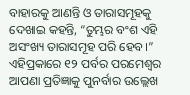ବାହାରକୁ ଆଣନ୍ତି ଓ ତାରାସମୂହକୁ ଦେଖାଇ କହନ୍ତି, “ତୁମ୍ଭର ବଂଶ ଏହି ଅସଂଖ୍ୟ ତାରାସମୂହ ପରି ହେବ।” ଏହିପ୍ରକାରେ ୧୨ ପର୍ବର ପରମେଶ୍ୱର ଆପଣା ପ୍ରତିଜ୍ଞାକୁ ପୁନର୍ବାର ଉଲ୍ଲେଖ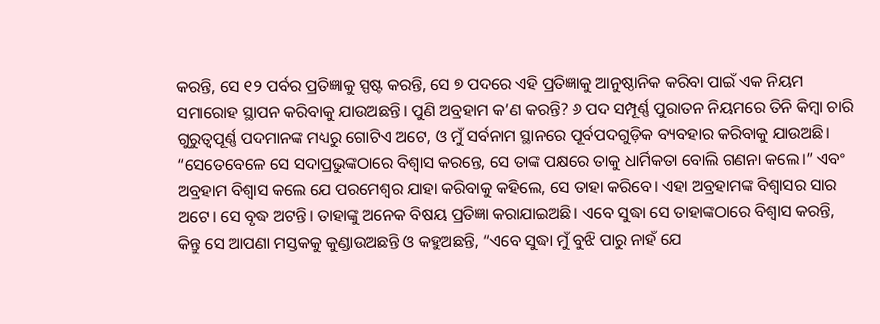କରନ୍ତି, ସେ ୧୨ ପର୍ବର ପ୍ରତିଜ୍ଞାକୁ ସ୍ପଷ୍ଟ କରନ୍ତି, ସେ ୭ ପଦରେ ଏହି ପ୍ରତିଜ୍ଞାକୁ ଆନୁଷ୍ଠାନିକ କରିବା ପାଇଁ ଏକ ନିୟମ ସମାରୋହ ସ୍ଥାପନ କରିବାକୁ ଯାଉଅଛନ୍ତି। ପୁଣି ଅବ୍ରହାମ କ’ଣ କରନ୍ତି? ୬ ପଦ ସମ୍ପୂର୍ଣ୍ଣ ପୁରାତନ ନିୟମରେ ତିନି କିମ୍ବା ଚାରି ଗୁରୁତ୍ୱପୂର୍ଣ୍ଣ ପଦମାନଙ୍କ ମଧ୍ୟରୁ ଗୋଟିଏ ଅଟେ, ଓ ମୁଁ ସର୍ବନାମ ସ୍ଥାନରେ ପୂର୍ବପଦଗୁଡ଼ିକ ବ୍ୟବହାର କରିବାକୁ ଯାଉଅଛି।  “ସେତେବେଳେ ସେ ସଦାପ୍ରଭୁଙ୍କଠାରେ ବିଶ୍ଵାସ କରନ୍ତେ, ସେ ତାଙ୍କ ପକ୍ଷରେ ତାକୁ ଧାର୍ମିକତା ବୋଲି ଗଣନା କଲେ।” ଏବଂ ଅବ୍ରହାମ ବିଶ୍ୱାସ କଲେ ଯେ ପରମେଶ୍ୱର ଯାହା କରିବାକୁ କହିଲେ, ସେ ତାହା କରିବେ। ଏହା ଅବ୍ରହାମଙ୍କ ବିଶ୍ୱାସର ସାର ଅଟେ। ସେ ବୃଦ୍ଧ ଅଟନ୍ତି। ତାହାଙ୍କୁ ଅନେକ ବିଷୟ ପ୍ରତିଜ୍ଞା କରାଯାଇଅଛି। ଏବେ ସୁଦ୍ଧା ସେ ତାହାଙ୍କଠାରେ ବିଶ୍ୱାସ କରନ୍ତି, କିନ୍ତୁ ସେ ଆପଣା ମସ୍ତକକୁ କୁଣ୍ଡାଉଅଛନ୍ତି ଓ କହୁଅଛନ୍ତି, “ଏବେ ସୁଦ୍ଧା ମୁଁ ବୁଝି ପାରୁ ନାହଁ ଯେ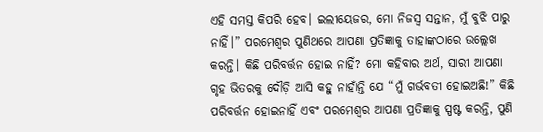ଏହି ସମସ୍ତ କିପରି ହେବ। ଇଲୀୟେଜର, ମୋ ନିଜସ୍ୱ ସନ୍ତାନ, ମୁଁ ବୁଝି ପାରୁ ନାହିଁ।” ପରମେଶ୍ୱର ପୁଣିଥରେ ଆପଣା ପ୍ରତିଜ୍ଞାକୁ ତାହାଙ୍କଠାରେ ଉଲ୍ଲେଖ କରନ୍ତି। କିଛି ପରିବର୍ତ୍ତନ ହୋଇ ନାହିଁ? ମୋ କହିବାର ଅର୍ଥ, ସାରୀ ଆପଣା ଗୃହ ଭିତରକୁ ଦୌଡ଼ି ଆସି କହୁ ନାହାଁନ୍ତି ଯେ “ମୁଁ ଗର୍ଭବତୀ ହୋଇଅଛି!” କିଛି ପରିବର୍ତ୍ତନ ହୋଇନାହିଁ ଏବଂ ପରମେଶ୍ୱର ଆପଣା ପ୍ରତିଜ୍ଞାକୁ ସ୍ପଷ୍ଟ କରନ୍ତି, ପୁଣି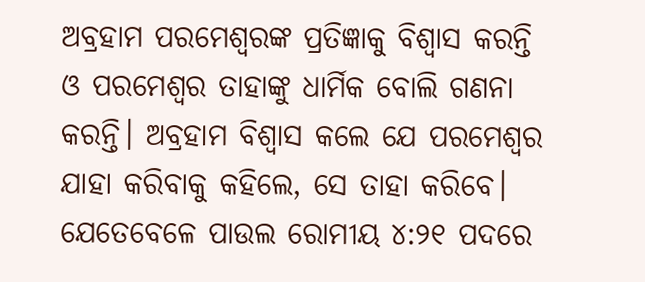ଅବ୍ରହାମ ପରମେଶ୍ୱରଙ୍କ ପ୍ରତିଜ୍ଞାକୁ ବିଶ୍ୱାସ କରନ୍ତି ଓ ପରମେଶ୍ୱର ତାହାଙ୍କୁ ଧାର୍ମିକ ବୋଲି ଗଣନା କରନ୍ତି। ଅବ୍ରହାମ ବିଶ୍ୱାସ କଲେ ଯେ ପରମେଶ୍ୱର ଯାହା କରିବାକୁ କହିଲେ, ସେ ତାହା କରିବେ। ଯେତେବେଳେ ପାଉଲ ରୋମୀୟ ୪:୨୧ ପଦରେ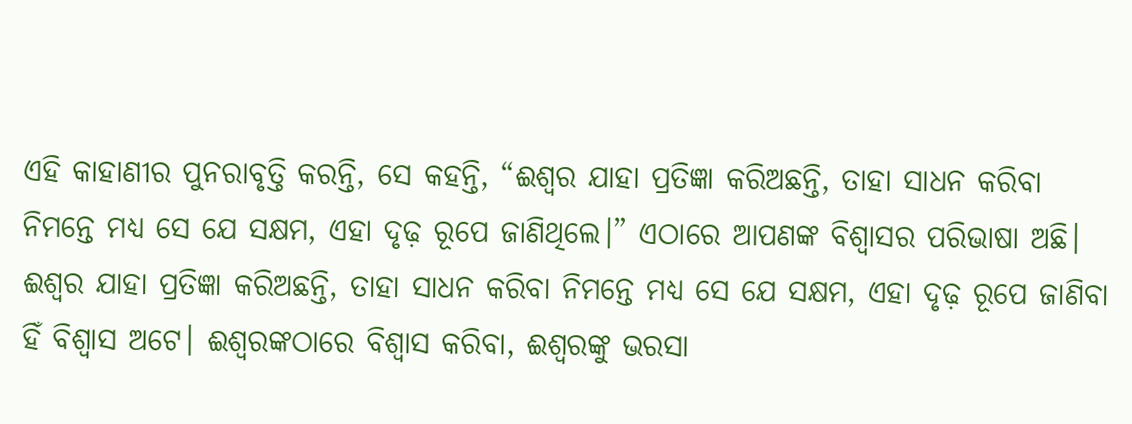ଏହି କାହାଣୀର ପୁନରାବୃତ୍ତି କରନ୍ତି, ସେ କହନ୍ତି, “ଈଶ୍ଵର ଯାହା ପ୍ରତିଜ୍ଞା କରିଅଛନ୍ତି, ତାହା ସାଧନ କରିବା ନିମନ୍ତେ ମଧ୍ୟ ସେ ଯେ ସକ୍ଷମ, ଏହା ଦୃଢ଼ ରୂପେ ଜାଣିଥିଲେ।” ଏଠାରେ ଆପଣଙ୍କ ବିଶ୍ୱାସର ପରିଭାଷା ଅଛି। ଈଶ୍ଵର ଯାହା ପ୍ରତିଜ୍ଞା କରିଅଛନ୍ତି, ତାହା ସାଧନ କରିବା ନିମନ୍ତେ ମଧ୍ୟ ସେ ଯେ ସକ୍ଷମ, ଏହା ଦୃଢ଼ ରୂପେ ଜାଣିବା ହିଁ ବିଶ୍ୱାସ ଅଟେ। ଈଶ୍ୱରଙ୍କଠାରେ ବିଶ୍ୱାସ କରିବା, ଈଶ୍ୱରଙ୍କୁ ଭରସା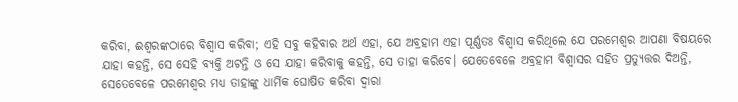କରିବା, ଈଶ୍ୱରଙ୍କଠାରେ ବିଶ୍ୱାସ କରିବା; ଏହି ସବୁ କହିବାର ଅର୍ଥ ଏହା, ଯେ ଅବ୍ରହାମ ଏହା ପୂର୍ଣ୍ଣତଃ ବିଶ୍ୱାସ କରିଥିଲେ ଯେ ପରମେଶ୍ୱର ଆପଣା ବିଷୟରେ ଯାହା କହନ୍ତି, ସେ ସେହି ବ୍ୟକ୍ତି ଅଟନ୍ତି ଓ ସେ ଯାହା କରିବାକୁ କହନ୍ତି, ସେ ତାହା କରିବେ। ଯେତେବେଳେ ଅବ୍ରହାମ ବିଶ୍ୱାସର ସହିତ ପ୍ରତ୍ୟୁତ୍ତର ଦିଅନ୍ତି, ସେତେବେଳେ ପରମେଶ୍ୱର ମଧ୍ୟ ତାହାଙ୍କୁ ଧାର୍ମିକ ଘୋଷିତ କରିବା ଦ୍ୱାରା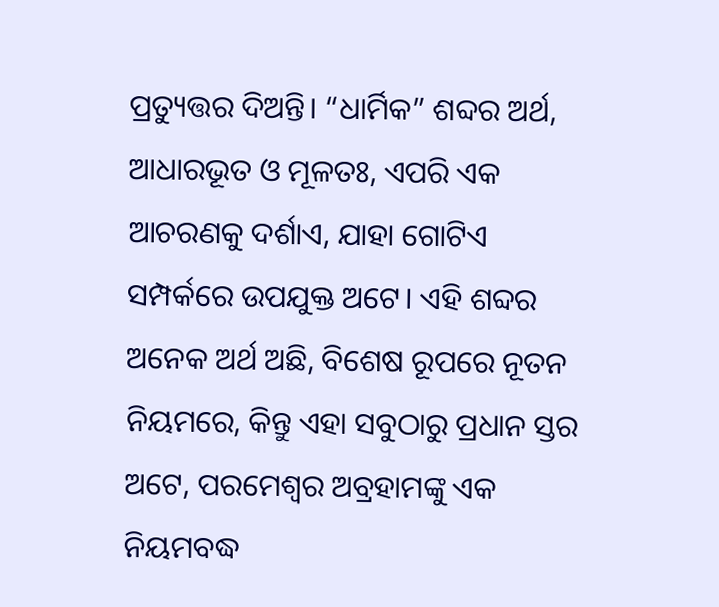ପ୍ରତ୍ୟୁତ୍ତର ଦିଅନ୍ତି। “ଧାର୍ମିକ” ଶବ୍ଦର ଅର୍ଥ, ଆଧାରଭୂତ ଓ ମୂଳତଃ, ଏପରି ଏକ ଆଚରଣକୁ ଦର୍ଶାଏ, ଯାହା ଗୋଟିଏ ସମ୍ପର୍କରେ ଉପଯୁକ୍ତ ଅଟେ। ଏହି ଶବ୍ଦର ଅନେକ ଅର୍ଥ ଅଛି, ବିଶେଷ ରୂପରେ ନୂତନ ନିୟମରେ, କିନ୍ତୁ ଏହା ସବୁଠାରୁ ପ୍ରଧାନ ସ୍ତର ଅଟେ, ପରମେଶ୍ୱର ଅବ୍ରହାମଙ୍କୁ ଏକ ନିୟମବଦ୍ଧ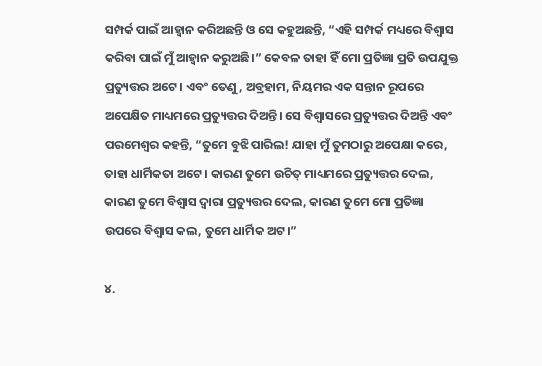ସମ୍ପର୍କ ପାଇଁ ଆହ୍ୱାନ କରିଅଛନ୍ତି ଓ ସେ କହୁଅଛନ୍ତି, “ଏହି ସମ୍ପର୍କ ମଧ୍ୟରେ ବିଶ୍ୱାସ କରିବା ପାଇଁ ମୁଁ ଆହ୍ୱାନ କରୁଅଛି।” କେବଳ ତାହା ହିଁ ମୋ ପ୍ରତିଜ୍ଞା ପ୍ରତି ଉପଯୁକ୍ତ ପ୍ରତ୍ୟୁତ୍ତର ଅଟେ। ଏବଂ ତେଣୁ, ଅବ୍ରହାମ, ନିୟମର ଏକ ସନ୍ତାନ ରୂପରେ ଅପେକ୍ଷିତ ମାଧ୍ୟମରେ ପ୍ରତ୍ୟୁତ୍ତର ଦିଅନ୍ତି। ସେ ବିଶ୍ୱାସରେ ପ୍ରତ୍ୟୁତ୍ତର ଦିଅନ୍ତି ଏବଂ ପରମେଶ୍ୱର କହନ୍ତି, “ତୁମେ ବୁଝି ପାରିଲ! ଯାହା ମୁଁ ତୁମଠାରୁ ଅପେକ୍ଷା କରେ, ତାହା ଧାର୍ମିକତା ଅଟେ। କାରଣ ତୁମେ ଉଚିତ୍ ମାଧ୍ୟମରେ ପ୍ରତ୍ୟୁତ୍ତର ଦେଲ, କାରଣ ତୁମେ ବିଶ୍ୱାସ ଦ୍ୱାରା ପ୍ରତ୍ୟୁତ୍ତର ଦେଲ, କାରଣ ତୁମେ ମୋ ପ୍ରତିଜ୍ଞା ଉପରେ ବିଶ୍ୱାସ କଲ, ତୁମେ ଧାର୍ମିକ ଅଟ।”

୪.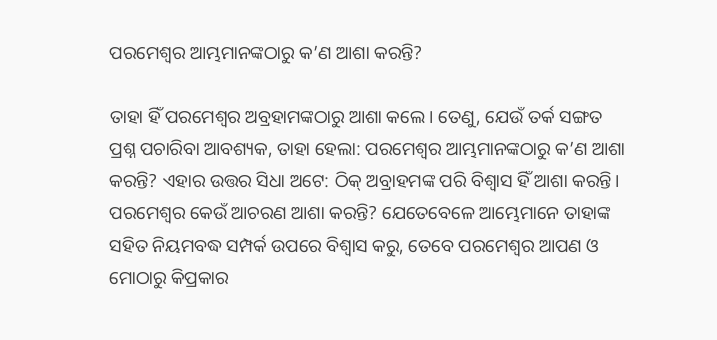ପରମେଶ୍ୱର ଆମ୍ଭମାନଙ୍କଠାରୁ କ’ଣ ଆଶା କରନ୍ତି?

ତାହା ହିଁ ପରମେଶ୍ୱର ଅବ୍ରହାମଙ୍କଠାରୁ ଆଶା କଲେ। ତେଣୁ, ଯେଉଁ ତର୍କ ସଙ୍ଗତ ପ୍ରଶ୍ନ ପଚାରିବା ଆବଶ୍ୟକ, ତାହା ହେଲା: ପରମେଶ୍ୱର ଆମ୍ଭମାନଙ୍କଠାରୁ କ’ଣ ଆଶା କରନ୍ତି? ଏହାର ଉତ୍ତର ସିଧା ଅଟେ: ଠିକ୍ ଅବ୍ରାହମଙ୍କ ପରି ବିଶ୍ଵାସ ହିଁ ଆଶା କରନ୍ତି। ପରମେଶ୍ୱର କେଉଁ ଆଚରଣ ଆଶା କରନ୍ତି? ଯେତେବେଳେ ଆମ୍ଭେମାନେ ତାହାଙ୍କ ସହିତ ନିୟମବଦ୍ଧ ସମ୍ପର୍କ ଉପରେ ବିଶ୍ୱାସ କରୁ, ତେବେ ପରମେଶ୍ୱର ଆପଣ ଓ ମୋଠାରୁ କିପ୍ରକାର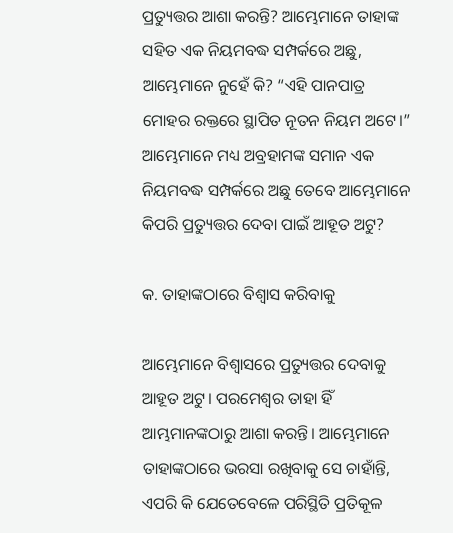ପ୍ରତ୍ୟୁତ୍ତର ଆଶା କରନ୍ତି? ଆମ୍ଭେମାନେ ତାହାଙ୍କ ସହିତ ଏକ ନିୟମବଦ୍ଧ ସମ୍ପର୍କରେ ଅଛୁ, ଆମ୍ଭେମାନେ ନୁହେଁ କି? “ଏହି ପାନପାତ୍ର ମୋହର ରକ୍ତରେ ସ୍ଥାପିତ ନୂତନ ନିୟମ ଅଟେ।” ଆମ୍ଭେମାନେ ମଧ୍ୟ ଅବ୍ରହାମଙ୍କ ସମାନ ଏକ ନିୟମବଦ୍ଧ ସମ୍ପର୍କରେ ଅଛୁ ତେବେ ଆମ୍ଭେମାନେ କିପରି ପ୍ରତ୍ୟୁତ୍ତର ଦେବା ପାଇଁ ଆହୂତ ଅଟୁ?

କ. ତାହାଙ୍କଠାରେ ବିଶ୍ୱାସ କରିବାକୁ

ଆମ୍ଭେମାନେ ବିଶ୍ୱାସରେ ପ୍ରତ୍ୟୁତ୍ତର ଦେବାକୁ ଆହୂତ ଅଟୁ। ପରମେଶ୍ୱର ତାହା ହିଁ ଆମ୍ଭମାନଙ୍କଠାରୁ ଆଶା କରନ୍ତି। ଆମ୍ଭେମାନେ ତାହାଙ୍କଠାରେ ଭରସା ରଖିବାକୁ ସେ ଚାହାଁନ୍ତି, ଏପରି କି ଯେତେବେଳେ ପରିସ୍ଥିତି ପ୍ରତିକୂଳ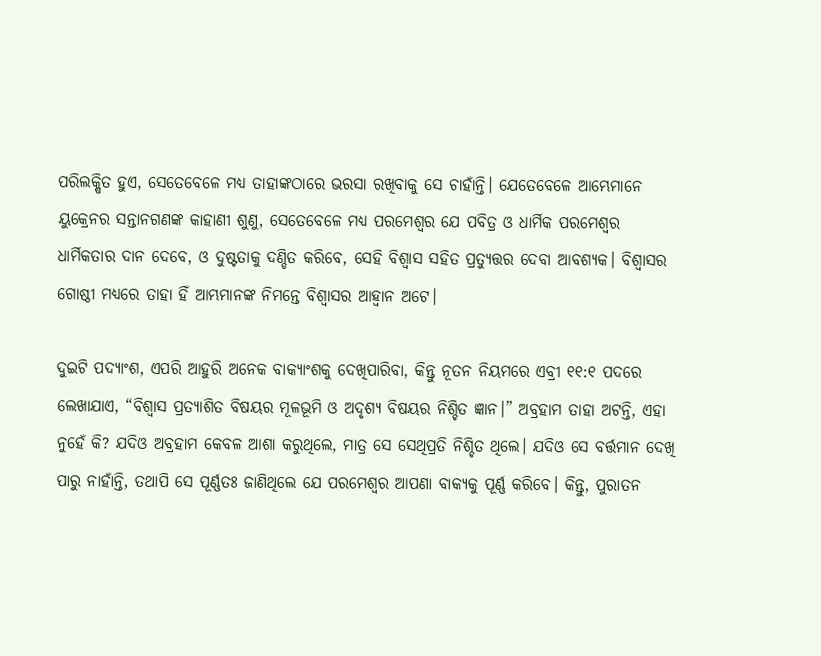ପରିଲକ୍ଷିତ ହୁଏ, ସେତେବେଳେ ମଧ୍ୟ ତାହାଙ୍କଠାରେ ଭରସା ରଖିବାକୁ ସେ ଚାହାଁନ୍ତି। ଯେତେବେଳେ ଆମ୍ଭେମାନେ ୟୁକ୍ରେନର ସନ୍ତାନଗଣଙ୍କ କାହାଣୀ ଶୁଣୁ, ସେତେବେଳେ ମଧ୍ୟ ପରମେଶ୍ୱର ଯେ ପବିତ୍ର ଓ ଧାର୍ମିକ ପରମେଶ୍ୱର ଧାର୍ମିକତାର ଦାନ ଦେବେ, ଓ ଦୁଷ୍ଟତାକୁ ଦଣ୍ଡିତ କରିବେ, ସେହି ବିଶ୍ୱାସ ସହିତ ପ୍ରତ୍ୟୁତ୍ତର ଦେବା ଆବଶ୍ୟକ। ବିଶ୍ୱାସର ଗୋଷ୍ଠୀ ମଧ୍ୟରେ ତାହା ହିଁ ଆମ୍ଭମାନଙ୍କ ନିମନ୍ତେ ବିଶ୍ୱାସର ଆହ୍ୱାନ ଅଟେ।

ଦୁଇଟି ପଦ୍ୟାଂଶ, ଏପରି ଆହୁରି ଅନେକ ବାକ୍ୟାଂଶକୁ ଦେଖିପାରିବା, କିନ୍ତୁ ନୂତନ ନିୟମରେ ଏବ୍ରୀ ୧୧:୧ ପଦରେ ଲେଖାଯାଏ, “ବିଶ୍ଵାସ ପ୍ରତ୍ୟାଶିତ ବିଷୟର ମୂଳଭୂମି ଓ ଅଦୃଶ୍ୟ ବିଷୟର ନିଶ୍ଚିତ ଜ୍ଞାନ।” ଅବ୍ରହାମ ତାହା ଅଟନ୍ତି, ଏହା ନୁହେଁ କି? ଯଦିଓ ଅବ୍ରହାମ କେବଳ ଆଶା କରୁଥିଲେ, ମାତ୍ର ସେ ସେଥିପ୍ରତି ନିଶ୍ଚିତ ଥିଲେ। ଯଦିଓ ସେ ବର୍ତ୍ତମାନ ଦେଖି ପାରୁ ନାହାଁନ୍ତି, ତଥାପି ସେ ପୂର୍ଣ୍ଣତଃ ଜାଣିଥିଲେ ଯେ ପରମେଶ୍ୱର ଆପଣା ବାକ୍ୟକୁ ପୂର୍ଣ୍ଣ କରିବେ। କିନ୍ତୁ, ପୁରାତନ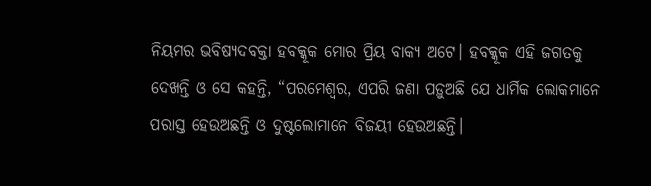ନିୟମର ଭବିଷ୍ୟଦବକ୍ତା ହବକ୍କୂକ ମୋର ପ୍ରିୟ ବାକ୍ୟ ଅଟେ। ହବକ୍କୂକ ଏହି ଜଗତକୁ ଦେଖନ୍ତି ଓ ସେ କହନ୍ତି, “ପରମେଶ୍ୱର, ଏପରି ଜଣା ପଡ଼ୁଅଛି ଯେ ଧାର୍ମିକ ଲୋକମାନେ ପରାସ୍ତ ହେଉଅଛନ୍ତି ଓ ଦୁଷ୍ଟଲୋମାନେ ବିଜୟୀ ହେଉଅଛନ୍ତି।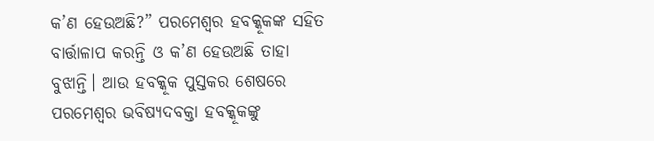କ’ଣ ହେଉଅଛି?” ପରମେଶ୍ୱର ହବକ୍କୂକଙ୍କ ସହିତ ବାର୍ତ୍ତାଳାପ କରନ୍ତି ଓ କ’ଣ ହେଉଅଛି ତାହା ବୁଝାନ୍ତି। ଆଉ ହବକ୍କୂକ ପୁସ୍ତକର ଶେଷରେ ପରମେଶ୍ୱର ଭବିଷ୍ୟଦବକ୍ତା ହବକ୍କୂକଙ୍କୁ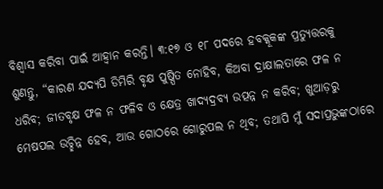ବିଶ୍ୱାସ କରିବା ପାଇଁ ଆହ୍ୱାନ କରନ୍ତି। ୩:୧୭ ଓ ୧୮ ପଦରେ ହବକ୍କୂକଙ୍କ ପ୍ରତ୍ୟୁତ୍ତରକୁ ଶୁଣନ୍ତୁ, “କାରଣ ଯଦ୍ୟପି ଡିମିରି ବୃକ୍ଷ ପୁଷ୍ପିତ ନୋହିବ, କିଅବା ଦ୍ରାକ୍ଷାଲତାରେ ଫଳ ନ ଧରିବ; ଜୀତବୃକ୍ଷ ଫଳ ନ ଫଳିବ ଓ କ୍ଷେତ୍ର ଖାଦ୍ୟଦ୍ରବ୍ୟ ଉତ୍ପନ୍ନ ନ କରିବ; ଖୁଆଡ଼ରୁ ମେଷପଲ ଉଚ୍ଛିନ୍ନ ହେବ, ଆଉ ଗୋଠରେ ଗୋରୁପଲ ନ ଥିବ; ତଥାପି ମୁଁ ସଦାପ୍ରଭୁଙ୍କଠାରେ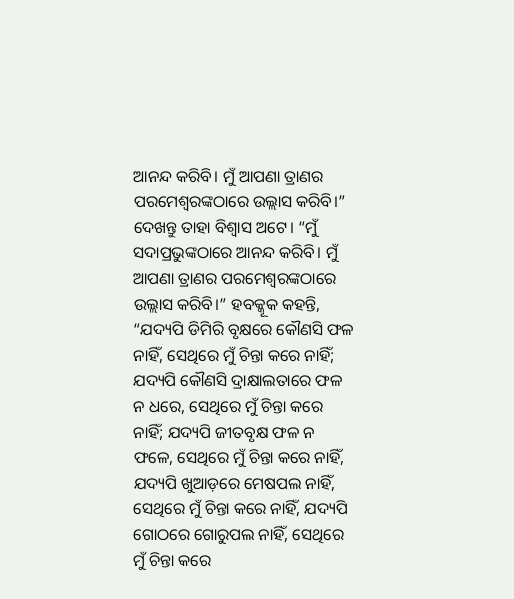ଆନନ୍ଦ କରିବି। ମୁଁ ଆପଣା ତ୍ରାଣର ପରମେଶ୍ଵରଙ୍କଠାରେ ଉଲ୍ଲାସ କରିବି।” ଦେଖନ୍ତୁ ତାହା ବିଶ୍ୱାସ ଅଟେ। “ମୁଁ ସଦାପ୍ରଭୁଙ୍କଠାରେ ଆନନ୍ଦ କରିବି। ମୁଁ ଆପଣା ତ୍ରାଣର ପରମେଶ୍ଵରଙ୍କଠାରେ ଉଲ୍ଲାସ କରିବି।” ହବକ୍କୂକ କହନ୍ତି, “ଯଦ୍ୟପି ଡିମିରି ବୃକ୍ଷରେ କୌଣସି ଫଳ ନାହିଁ, ସେଥିରେ ମୁଁ ଚିନ୍ତା କରେ ନାହିଁ; ଯଦ୍ୟପି କୌଣସି ଦ୍ରାକ୍ଷାଲତାରେ ଫଳ ନ ଧରେ, ସେଥିରେ ମୁଁ ଚିନ୍ତା କରେ ନାହିଁ; ଯଦ୍ୟପି ଜୀତବୃକ୍ଷ ଫଳ ନ ଫଳେ, ସେଥିରେ ମୁଁ ଚିନ୍ତା କରେ ନାହିଁ, ଯଦ୍ୟପି ଖୁଆଡ଼ରେ ମେଷପଲ ନାହିଁ, ସେଥିରେ ମୁଁ ଚିନ୍ତା କରେ ନାହିଁ, ଯଦ୍ୟପି ଗୋଠରେ ଗୋରୁପଲ ନାହିଁ, ସେଥିରେ ମୁଁ ଚିନ୍ତା କରେ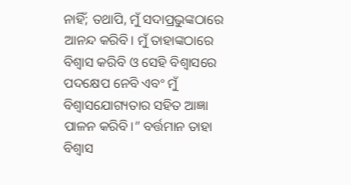ନାହିଁ; ତଥାପି, ମୁଁ ସଦାପ୍ରଭୁଙ୍କଠାରେ ଆନନ୍ଦ କରିବି। ମୁଁ ତାହାଙ୍କଠାରେ ବିଶ୍ୱାସ କରିବି ଓ ସେହି ବିଶ୍ୱାସରେ ପଦକ୍ଷେପ ନେବି ଏବଂ ମୁଁ ବିଶ୍ୱାସଯୋଗ୍ୟତାର ସହିତ ଆଜ୍ଞା ପାଳନ କରିବି।” ବର୍ତ୍ତମାନ ତାହା ବିଶ୍ୱାସ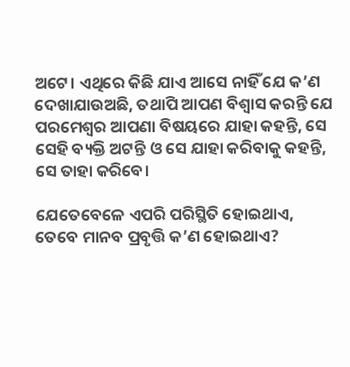ଅଟେ। ଏଥିରେ କିଛି ଯାଏ ଆସେ ନାହିଁ ଯେ କ’ଣ ଦେଖାଯାଉଅଛି, ତଥାପି ଆପଣ ବିଶ୍ୱାସ କରନ୍ତି ଯେ ପରମେଶ୍ୱର ଆପଣା ବିଷୟରେ ଯାହା କହନ୍ତି, ସେ ସେହି ବ୍ୟକ୍ତି ଅଟନ୍ତି ଓ ସେ ଯାହା କରିବାକୁ କହନ୍ତି, ସେ ତାହା କରିବେ।

ଯେତେବେଳେ ଏପରି ପରିସ୍ଥିତି ହୋଇଥାଏ, ତେବେ ମାନବ ପ୍ରବୃତ୍ତି କ’ଣ ହୋଇଥାଏ?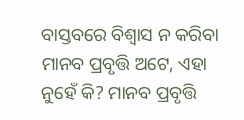ବାସ୍ତବରେ ବିଶ୍ୱାସ ନ କରିବା ମାନବ ପ୍ରବୃତ୍ତି ଅଟେ, ଏହା ନୁହେଁ କି? ମାନବ ପ୍ରବୃତ୍ତି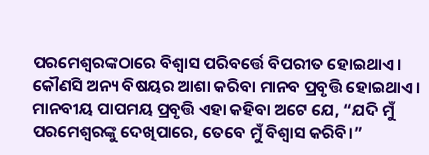ପରମେଶ୍ୱରଙ୍କଠାରେ ବିଶ୍ୱାସ ପରିବର୍ତ୍ତେ ବିପରୀତ ହୋଇଥାଏ। କୌଣସି ଅନ୍ୟ ବିଷୟର ଆଶା କରିବା ମାନବ ପ୍ରବୃତ୍ତି ହୋଇଥାଏ। ମାନବୀୟ ପାପମୟ ପ୍ରବୃତ୍ତି ଏହା କହିବା ଅଟେ ଯେ, “ଯଦି ମୁଁ ପରମେଶ୍ୱରଙ୍କୁ ଦେଖିପାରେ, ତେବେ ମୁଁ ବିଶ୍ୱାସ କରିବି।”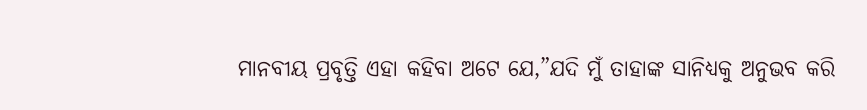ମାନବୀୟ ପ୍ରବୃତ୍ତି ଏହା କହିବା ଅଟେ ଯେ,”ଯଦି ମୁଁ ତାହାଙ୍କ ସାନିଧ୍ୟକୁ ଅନୁଭବ କରି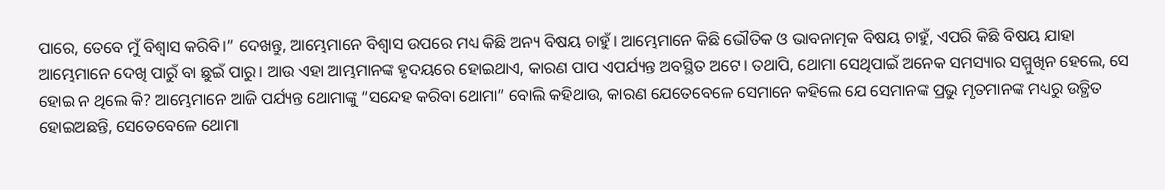ପାରେ, ତେବେ ମୁଁ ବିଶ୍ୱାସ କରିବି।” ଦେଖନ୍ତୁ, ଆମ୍ଭେମାନେ ବିଶ୍ୱାସ ଉପରେ ମଧ୍ୟ କିଛି ଅନ୍ୟ ବିଷୟ ଚାହୁଁ। ଆମ୍ଭେମାନେ କିଛି ଭୌତିକ ଓ ଭାବନାତ୍ମକ ବିଷୟ ଚାହୁଁ, ଏପରି କିଛି ବିଷୟ ଯାହା ଆମ୍ଭେମାନେ ଦେଖି ପାରୁଁ ବା ଛୁଇଁ ପାରୁ। ଆଉ ଏହା ଆମ୍ଭମାନଙ୍କ ହୃଦୟରେ ହୋଇଥାଏ, କାରଣ ପାପ ଏପର୍ଯ୍ୟନ୍ତ ଅବସ୍ଥିତ ଅଟେ। ତଥାପି, ଥୋମା ସେଥିପାଇଁ ଅନେକ ସମସ୍ୟାର ସମ୍ମୁଖିନ ହେଲେ, ସେ ହୋଇ ନ ଥିଲେ କି? ଆମ୍ଭେମାନେ ଆଜି ପର୍ଯ୍ୟନ୍ତ ଥୋମାଙ୍କୁ “ସନ୍ଦେହ କରିବା ଥୋମା” ବୋଲି କହିଥାଉ, କାରଣ ଯେତେବେଳେ ସେମାନେ କହିଲେ ଯେ ସେମାନଙ୍କ ପ୍ରଭୁ ମୃତମାନଙ୍କ ମଧ୍ୟରୁ ଉତ୍ଥିତ ହୋଇଅଛନ୍ତି, ସେତେବେଳେ ଥୋମା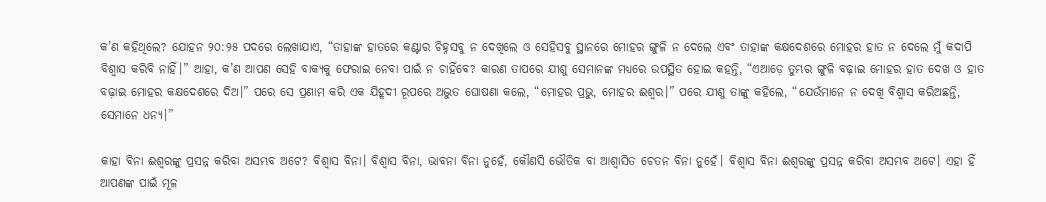କ’ଣ କହିଥିଲେ? ଯୋହନ ୨୦:୨୫ ପଦରେ ଲେଖାଯାଏ, “ତାହାଙ୍କ ହାତରେ କଣ୍ଟାର ଚିହ୍ନସବୁ ନ ଦେଖିଲେ ଓ ସେହିସବୁ ସ୍ଥାନରେ ମୋହର ଙ୍ଗୁଳି ନ ଦେଲେ ଏବଂ ତାହାଙ୍କ କକ୍ଷଦେଶରେ ମୋହର ହାତ ନ ଦେଲେ ମୁଁ କଦାପି ବିଶ୍ଵାସ କରିବି ନାହିଁ।” ଆହା, କ’ଣ ଆପଣ ସେହି ବାକ୍ୟକୁ ଫେରାଇ ନେବା ପାଇଁ ନ ଚାହିଁବେ? କାରଣ ତାପରେ ଯୀଶୁ ସେମାନଙ୍କ ମଧ୍ୟରେ ଉପସ୍ଥିତ ହୋଇ କହନ୍ତି, “ଏଆଡ଼େ ତୁମ୍ଭର ଙ୍ଗୁଳି ବଢ଼ାଇ ମୋହର ହାତ ଦେଖ ଓ ହାତ ବଢ଼ାଇ ମୋହର କକ୍ଷଦେଶରେ ଦିଅ।” ପରେ ସେ ପ୍ରଣାମ କରି ଏକ ଯିହୂଦୀ ରୂପରେ ଅଦ୍ଭୁତ ଘୋଷଣା କଲେ, “ମୋହର ପ୍ରଭୁ, ମୋହର ଈଶ୍ଵର।” ପରେ ଯୀଶୁ ତାଙ୍କୁ କହିଲେ, “ଯେଉଁମାନେ ନ ଦେଖି ବିଶ୍ଵାସ କରିଅଛନ୍ତି, ସେମାନେ ଧନ୍ୟ।”

କାହା ବିନା ଈଶ୍ୱରଙ୍କୁ ପ୍ରସନ୍ନ କରିବା ଅସମ୍ଭବ ଅଟେ? ବିଶ୍ୱାସ ବିନା। ବିଶ୍ୱାସ ବିନା, ଭାବନା ବିନା ନୁହେଁ, କୌଣସି ଭୌତିକ ବା ଆଶ୍ୱାସିତ ଚେତନ ବିନା ନୁହେଁ। ବିଶ୍ୱାସ ବିନା ଈଶ୍ୱରଙ୍କୁ ପ୍ରସନ୍ନ କରିବା ଅସମ୍ଭବ ଅଟେ। ଏହା ହିଁ ଆପଣଙ୍କ ପାଇଁ ମୂଳ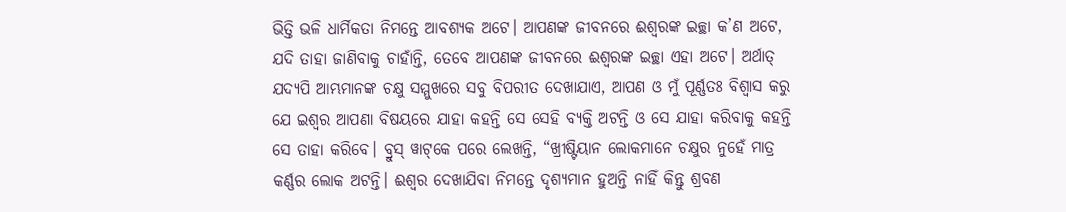ଭିତ୍ତି ଭଳି ଧାର୍ମିକତା ନିମନ୍ତେ ଆବଶ୍ୟକ ଅଟେ। ଆପଣଙ୍କ ଜୀବନରେ ଈଶ୍ୱରଙ୍କ ଇଚ୍ଛା କ’ଣ ଅଟେ, ଯଦି ତାହା ଜାଣିବାକୁ ଚାହାଁନ୍ତି, ତେବେ ଆପଣଙ୍କ ଜୀବନରେ ଈଶ୍ୱରଙ୍କ ଇଚ୍ଛା ଏହା ଅଟେ। ଅର୍ଥାତ୍ ଯଦ୍ୟପି ଆମ୍ଭମାନଙ୍କ ଚକ୍ଷୁ ସମ୍ମୁଖରେ ସବୁ ବିପରୀତ ଦେଖାଯାଏ, ଆପଣ ଓ ମୁଁ ପୂର୍ଣ୍ଣତଃ ବିଶ୍ୱାସ କରୁ ଯେ ଇଶ୍ୱର ଆପଣା ବିଷୟରେ ଯାହା କହନ୍ତି ସେ ସେହି ବ୍ୟକ୍ତି ଅଟନ୍ତି ଓ ସେ ଯାହା କରିବାକୁ କହନ୍ତି ସେ ତାହା କରିବେ। ବ୍ରୁସ୍ ୱାଟ୍‌କେ ପରେ ଲେଖନ୍ତି, “ଖ୍ରୀଷ୍ଟିୟାନ ଲୋକମାନେ ଚକ୍ଷୁର ନୁହେଁ ମାତ୍ର କର୍ଣ୍ଣର ଲୋକ ଅଟନ୍ତି। ଈଶ୍ୱର ଦେଖାଯିବା ନିମନ୍ତେ ଦୃଶ୍ୟମାନ ହୁଅନ୍ତି ନାହିଁ କିନ୍ତୁ ଶ୍ରବଣ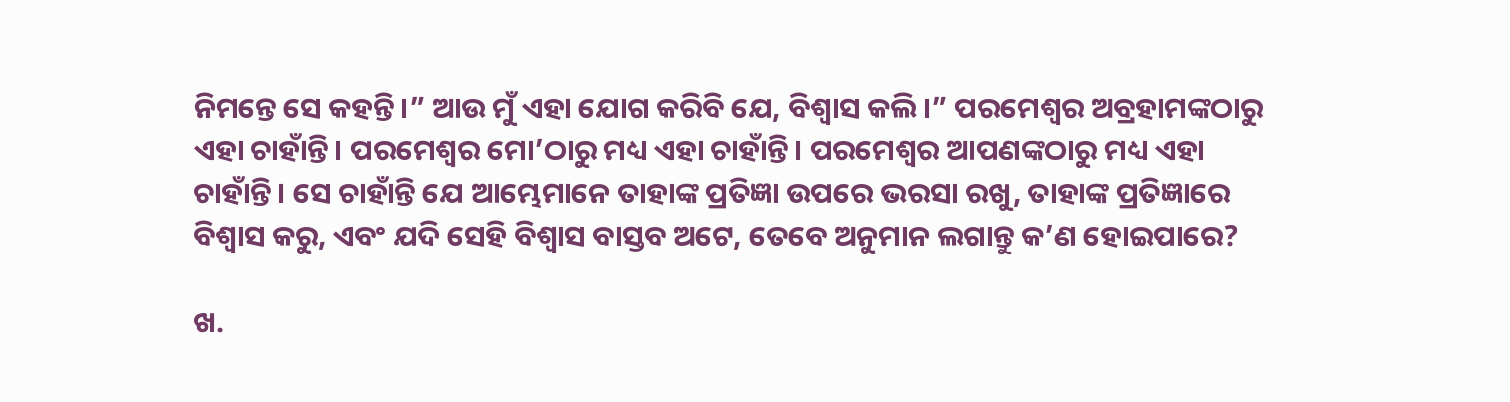ନିମନ୍ତେ ସେ କହନ୍ତି।” ଆଉ ମୁଁ ଏହା ଯୋଗ କରିବି ଯେ, ବିଶ୍ୱାସ କଲି।” ପରମେଶ୍ୱର ଅବ୍ରହାମଙ୍କଠାରୁ ଏହା ଚାହାଁନ୍ତି। ପରମେଶ୍ୱର ମୋ’ଠାରୁ ମଧ୍ୟ ଏହା ଚାହାଁନ୍ତି। ପରମେଶ୍ୱର ଆପଣଙ୍କଠାରୁ ମଧ୍ୟ ଏହା ଚାହାଁନ୍ତି। ସେ ଚାହାଁନ୍ତି ଯେ ଆମ୍ଭେମାନେ ତାହାଙ୍କ ପ୍ରତିଜ୍ଞା ଉପରେ ଭରସା ରଖୁ, ତାହାଙ୍କ ପ୍ରତିଜ୍ଞାରେ ବିଶ୍ୱାସ କରୁ, ଏବଂ ଯଦି ସେହି ବିଶ୍ୱାସ ବାସ୍ତବ ଅଟେ, ତେବେ ଅନୁମାନ ଲଗାନ୍ତୁ କ’ଣ ହୋଇପାରେ?

ଖ.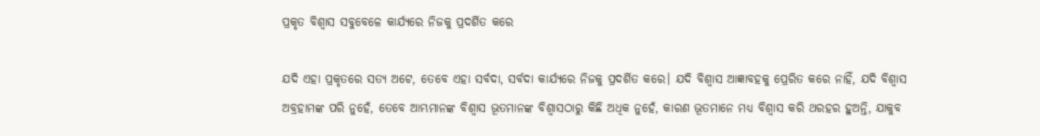ପ୍ରକୃତ ବିଶ୍ୱାସ ସବୁବେଳେ କାର୍ଯ୍ୟରେ ନିଜକୁ ପ୍ରଦର୍ଶିତ କରେ

ଯଦି ଏହା ପ୍ରକୃତରେ ସତ୍ୟ ଅଟେ, ତେବେ ଏହା ସର୍ବଦା, ସର୍ବଦା କାର୍ଯ୍ୟରେ ନିଜକୁ ପ୍ରଦର୍ଶିତ କରେ। ଯଦି ବିଶ୍ୱାସ ଆଜ୍ଞାବହକୁ ପ୍ରେରିତ କରେ ନାହିଁ, ଯଦି ବିଶ୍ୱାସ ଅବ୍ରହାମଙ୍କ ପରି ନୁହେଁ, ତେବେ ଆମ୍ଭମାନଙ୍କ ବିଶ୍ୱାସ ଭୂତମାନଙ୍କ ବିଶ୍ୱାସଠାରୁ କିଛି ଅଧିକ ନୁହେଁ, କାରଣ ଭୂତମାନେ ମଧ୍ୟ ବିଶ୍ଵାସ କରି ଥରହର ହୁଅନ୍ତି, ଯାକୁବ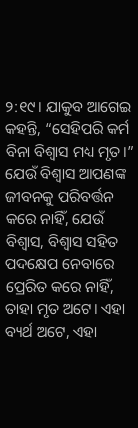୨:୧୯। ଯାକୁବ ଆଗେଇ କହନ୍ତି, “ସେହିପରି କର୍ମ ବିନା ବିଶ୍ଵାସ ମଧ୍ୟ ମୃତ।” ଯେଉଁ ବିଶ୍ୱାସ ଆପଣଙ୍କ ଜୀବନକୁ ପରିବର୍ତ୍ତନ କରେ ନାହିଁ, ଯେଉଁ ବିଶ୍ୱାସ, ବିଶ୍ୱାସ ସହିତ ପଦକ୍ଷେପ ନେବାରେ ପ୍ରେରିତ କରେ ନାହିଁ, ତାହା ମୃତ ଅଟେ। ଏହା ବ୍ୟର୍ଥ ଅଟେ, ଏହା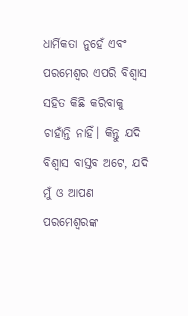ଧାର୍ମିକତା ନୁହେଁ ଏବଂ ପରମେଶ୍ୱର ଏପରି ବିଶ୍ୱାସ ସହିତ କିଛି କରିବାକୁ ଚାହାଁନ୍ତି ନାହିଁ। କିନ୍ତୁ ଯଦି ବିଶ୍ୱାସ ବାସ୍ତବ ଅଟେ, ଯଦି ମୁଁ ଓ ଆପଣ ପରମେଶ୍ୱରଙ୍କ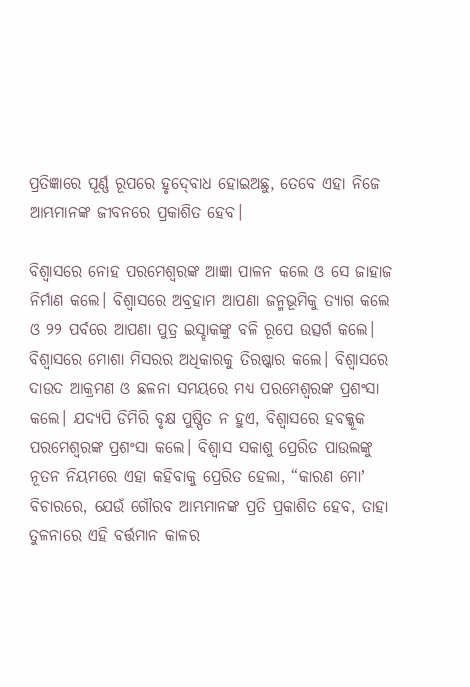ପ୍ରତିଜ୍ଞାରେ ପୂର୍ଣ୍ଣ ରୂପରେ ହୃଦ୍‍ବୋଧ ହୋଇଅଛୁ, ତେବେ ଏହା ନିଜେ ଆମ୍ଭମାନଙ୍କ ଜୀବନରେ ପ୍ରକାଶିତ ହେବ।

ବିଶ୍ୱାସରେ ନୋହ ପରମେଶ୍ୱରଙ୍କ ଆଜ୍ଞା ପାଳନ କଲେ ଓ ସେ ଜାହାଜ ନିର୍ମାଣ କଲେ। ବିଶ୍ୱାସରେ ଅବ୍ରହାମ ଆପଣା ଜନ୍ମଭୂମିକୁ ତ୍ୟାଗ କଲେ ଓ ୨୨ ପର୍ବରେ ଆପଣା ପୁତ୍ର ଇସ୍ହାକଙ୍କୁ ବଳି ରୂପେ ଉତ୍ସର୍ଗ କଲେ। ବିଶ୍ୱାସରେ ମୋଶା ମିସରର ଅଧିକାରକୁ ତିରଷ୍କାର କଲେ। ବିଶ୍ୱାସରେ ଦାଉଦ ଆକ୍ରମଣ ଓ ଛଳନା ସମୟରେ ମଧ୍ୟ ପରମେଶ୍ୱରଙ୍କ ପ୍ରଶଂସା କଲେ। ଯଦ୍ୟପି ଡିମିରି ବୃକ୍ଷ ପୁଷ୍ପିତ ନ ହୁଏ, ବିଶ୍ୱାସରେ ହବକ୍କୂକ ପରମେଶ୍ୱରଙ୍କ ପ୍ରଶଂସା କଲେ। ବିଶ୍ୱାସ ସକାଶୁ ପ୍ରେରିତ ପାଉଲଙ୍କୁ ନୂତନ ନିୟମରେ ଏହା କହିବାକୁ ପ୍ରେରିତ ହେଲା, “କାରଣ ମୋʼ ବିଚାରରେ, ଯେଉଁ ଗୌରବ ଆମ୍ଭମାନଙ୍କ ପ୍ରତି ପ୍ରକାଶିତ ହେବ, ତାହା ତୁଳନାରେ ଏହି ବର୍ତ୍ତମାନ କାଳର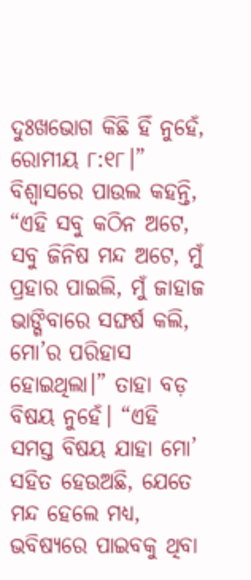ଦୁଃଖଭୋଗ କିଛି ହିଁ ନୁହେଁ, ରୋମୀୟ ୮:୧୮।”  ବିଶ୍ୱାସରେ ପାଉଲ କହନ୍ତି, “ଏହି ସବୁ କଠିନ ଅଟେ, ସବୁ ଜିନିଷ ମନ୍ଦ ଅଟେ, ମୁଁ ପ୍ରହାର ପାଇଲି, ମୁଁ ଜାହାଜ ଭାଙ୍ଗିବାରେ ସଙ୍ଘର୍ଷ କଲି, ମୋ’ର ପରିହାସ ହୋଇଥିଲା।” ତାହା ବଡ଼ ବିଷୟ ନୁହେଁ। “ଏହି ସମସ୍ତ ବିଷୟ ଯାହା ମୋ’ ସହିତ ହେଉଅଛି, ଯେତେ ମନ୍ଦ ହେଲେ ମଧ୍ୟ, ଭବିଷ୍ୟରେ ପାଇବକୁ ଥିବା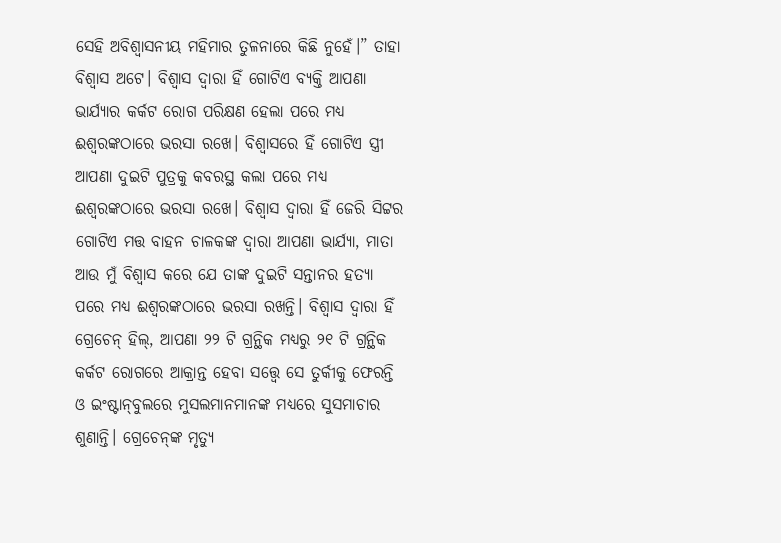ସେହି ଅବିଶ୍ୱାସନୀୟ ମହିମାର ତୁଳନାରେ କିଛି ନୁହେଁ।” ତାହା ବିଶ୍ୱାସ ଅଟେ। ବିଶ୍ୱାସ ଦ୍ୱାରା ହିଁ ଗୋଟିଏ ବ୍ୟକ୍ତି ଆପଣା ଭାର୍ଯ୍ୟାର କର୍କଟ ରୋଗ ପରିକ୍ଷଣ ହେଲା ପରେ ମଧ୍ୟ ଈଶ୍ୱରଙ୍କଠାରେ ଭରସା ରଖେ। ବିଶ୍ୱାସରେ ହିଁ ଗୋଟିଏ ସ୍ତ୍ରୀ ଆପଣା ଦୁଇଟି ପୁତ୍ରକୁ କବରସ୍ଥ କଲା ପରେ ମଧ୍ୟ ଈଶ୍ୱରଙ୍କଠାରେ ଭରସା ରଖେ। ବିଶ୍ୱାସ ଦ୍ୱାରା ହିଁ ଜେରି ସିଟ୍ଟର ଗୋଟିଏ ମତ୍ତ ବାହନ ଚାଳକଙ୍କ ଦ୍ୱାରା ଆପଣା ଭାର୍ଯ୍ୟା, ମାତା ଆଉ ମୁଁ ବିଶ୍ୱାସ କରେ ଯେ ତାଙ୍କ ଦୁଇଟି ସନ୍ତାନର ହତ୍ୟା ପରେ ମଧ୍ୟ ଈଶ୍ୱରଙ୍କଠାରେ ଭରସା ରଖନ୍ତି। ବିଶ୍ୱାସ ଦ୍ୱାରା ହିଁ ଗ୍ରେଚେନ୍ ହିଲ୍, ଆପଣା ୨୨ ଟି ଗ୍ରନ୍ଥିକ ମଧ୍ୟରୁ ୨୧ ଟି ଗ୍ରନ୍ଥିକ କର୍କଟ ରୋଗରେ ଆକ୍ରାନ୍ତ ହେବା ସତ୍ତ୍ୱେ ସେ ତୁର୍କୀକୁ ଫେରନ୍ତି ଓ ଇଂଷ୍ଟାନ୍‌ବୁଲରେ ମୁସଲମାନମାନଙ୍କ ମଧ୍ୟରେ ସୁସମାଚାର ଶୁଣାନ୍ତି। ଗ୍ରେଚେନ୍‌ଙ୍କ ମୃତ୍ୟୁ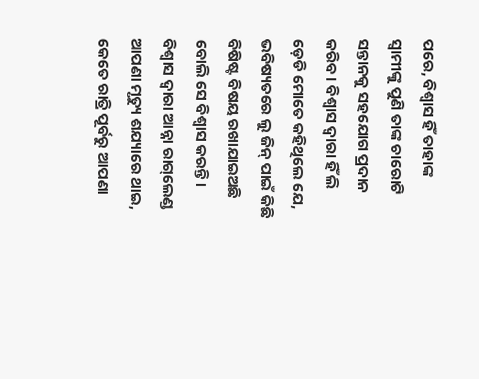ପରେ, ବିଶ୍ୱାସ ହିଁ ତାହାଙ୍କ ସ୍ୱାମୀଙ୍କୁ ପୁଣି ତାଙ୍କ ଚାରୋଟି ସନ୍ତାନକୁ ସହଯୋଗ ପ୍ରଦାନ କରିବ। ବିଶ୍ୱାସ ଦ୍ୱାରା ହିଁ ଲି ଡ଼େଡି ମୋତେ କହିଥିଲେ ଯେ, ଭବିଷ୍ୟତରେ ଲୁ ଜିନ୍ ପାଇଁ କିଛି ବିଷିଷ୍ଟ ବିଷୟ ରଖାଯାଇଅଛି ବୋଲି ସେ ବିଶ୍ୱାସ କରନ୍ତି। ବିଶ୍ୱାସ ଦ୍ୱାରା ଆନ୍ନା ରାଗ୍‌ଲେଣ୍ଡ ଆପଣା ମୃତ୍ୟୁ ଶଯ୍ୟାରେ ଥାଇ, କେତେ ରାତ୍ରି ପୂର୍ବରୁ ଆପଣା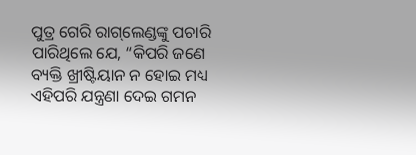ପୁତ୍ର ଗେରି ରାଗ୍‌ଲେଣ୍ଡଙ୍କୁ ପଚାରି ପାରିଥିଲେ ଯେ, “କିପରି ଜଣେ ବ୍ୟକ୍ତି ଖ୍ରୀଷ୍ଟିୟାନ ନ ହୋଇ ମଧ୍ୟ ଏହିପରି ଯନ୍ତ୍ରଣା ଦେଇ ଗମନ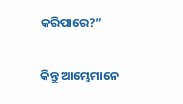କରିପାରେ?”

କିନ୍ତୁ ଆମ୍ଭେମାନେ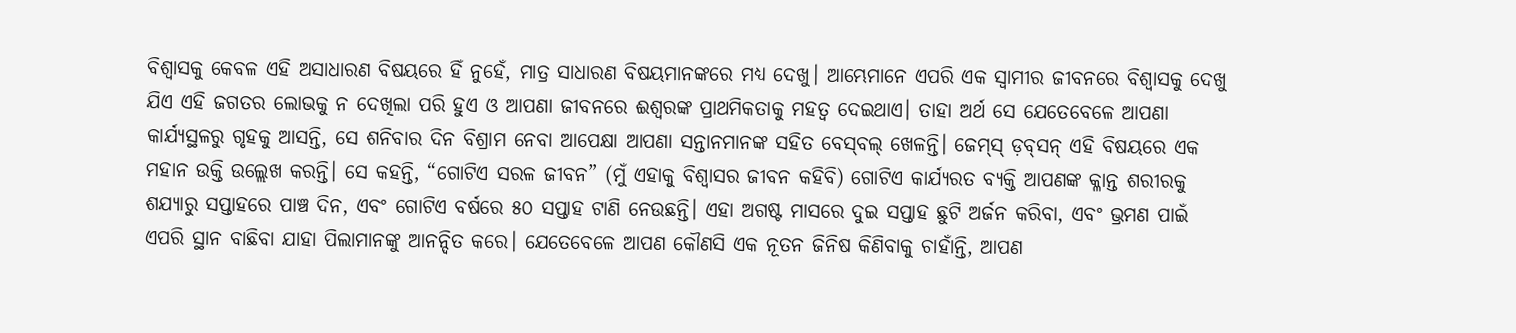ବିଶ୍ୱାସକୁ କେବଳ ଏହି ଅସାଧାରଣ ବିଷୟରେ ହିଁ ନୁହେଁ, ମାତ୍ର ସାଧାରଣ ବିଷୟମାନଙ୍କରେ ମଧ୍ୟ ଦେଖୁ। ଆମ୍ଭେମାନେ ଏପରି ଏକ ସ୍ୱାମୀର ଜୀବନରେ ବିଶ୍ୱାସକୁ ଦେଖୁ ଯିଏ ଏହି ଜଗତର ଲୋଭକୁ ନ ଦେଖିଲା ପରି ହୁଏ ଓ ଆପଣା ଜୀବନରେ ଈଶ୍ୱରଙ୍କ ପ୍ରାଥମିକତାକୁ ମହତ୍ୱ ଦେଇଥାଏ। ତାହା ଅର୍ଥ ସେ ଯେତେବେଳେ ଆପଣା କାର୍ଯ୍ୟସ୍ଥଳରୁ ଗୃହକୁ ଆସନ୍ତି, ସେ ଶନିବାର ଦିନ ବିଶ୍ରାମ ନେବା ଆପେକ୍ଷା ଆପଣା ସନ୍ତାନମାନଙ୍କ ସହିତ ବେସ୍‌ବଲ୍ ଖେଳନ୍ତି। ଜେମ୍‌ସ୍ ଡ଼ବ୍‌ସନ୍ ଏହି ବିଷୟରେ ଏକ ମହାନ ଉକ୍ତି ଉଲ୍ଲେଖ କରନ୍ତି। ସେ କହନ୍ତି, “ଗୋଟିଏ ସରଳ ଜୀବନ” (ମୁଁ ଏହାକୁ ବିଶ୍ୱାସର ଜୀବନ କହିବି) ଗୋଟିଏ କାର୍ଯ୍ୟରତ ବ୍ୟକ୍ତି ଆପଣଙ୍କ କ୍ଳାନ୍ତ ଶରୀରକୁ ଶଯ୍ୟାରୁ ସପ୍ତାହରେ ପାଞ୍ଚ ଦିନ, ଏବଂ ଗୋଟିଏ ବର୍ଷରେ ୫୦ ସପ୍ତାହ ଟାଣି ନେଉଛନ୍ତି। ଏହା ଅଗଷ୍ଟ ମାସରେ ଦୁଇ ସପ୍ତାହ ଛୁଟି ଅର୍ଜନ କରିବା, ଏବଂ ଭ୍ରମଣ ପାଇଁ ଏପରି ସ୍ଥାନ ବାଛିବା ଯାହା ପିଲାମାନଙ୍କୁ ଆନନ୍ଦିତ କରେ। ଯେତେବେଳେ ଆପଣ କୌଣସି ଏକ ନୂତନ ଜିନିଷ କିଣିବାକୁ ଚାହାଁନ୍ତି, ଆପଣ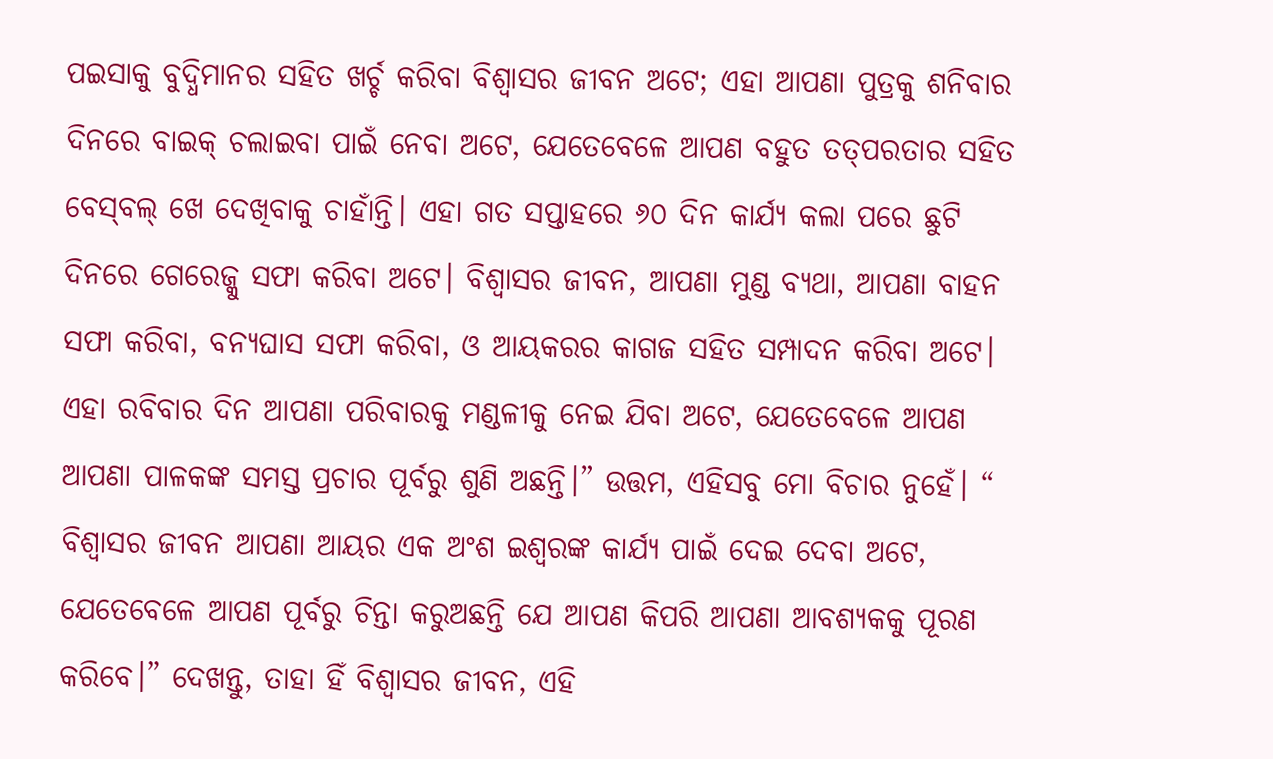ପଇସାକୁ ବୁଦ୍ଧିମାନର ସହିତ ଖର୍ଚ୍ଚ କରିବା ବିଶ୍ୱାସର ଜୀବନ ଅଟେ; ଏହା ଆପଣା ପୁତ୍ରକୁ ଶନିବାର ଦିନରେ ବାଇକ୍ ଚଲାଇବା ପାଇଁ ନେବା ଅଟେ, ଯେତେବେଳେ ଆପଣ ବହୁତ ତତ୍‌ପରତାର ସହିତ ବେସ୍‌ବଲ୍ ଖେ ଦେଖିବାକୁ ଚାହାଁନ୍ତି। ଏହା ଗତ ସପ୍ତାହରେ ୬୦ ଦିନ କାର୍ଯ୍ୟ କଲା ପରେ ଛୁଟି ଦିନରେ ଗେରେଜ୍କୁ ସଫା କରିବା ଅଟେ। ବିଶ୍ୱାସର ଜୀବନ, ଆପଣା ମୁଣ୍ଡ ବ୍ୟଥା, ଆପଣା ବାହନ ସଫା କରିବା, ବନ୍ୟଘାସ ସଫା କରିବା, ଓ ଆୟକରର କାଗଜ ସହିତ ସମ୍ପାଦନ କରିବା ଅଟେ। ଏହା ରବିବାର ଦିନ ଆପଣା ପରିବାରକୁ ମଣ୍ଡଳୀକୁ ନେଇ ଯିବା ଅଟେ, ଯେତେବେଳେ ଆପଣ ଆପଣା ପାଳକଙ୍କ ସମସ୍ତ ପ୍ରଚାର ପୂର୍ବରୁ ଶୁଣି ଅଛନ୍ତି।” ଉତ୍ତମ, ଏହିସବୁ ମୋ ବିଚାର ନୁହେଁ। “ ବିଶ୍ୱାସର ଜୀବନ ଆପଣା ଆୟର ଏକ ଅଂଶ ଇଶ୍ୱରଙ୍କ କାର୍ଯ୍ୟ ପାଇଁ ଦେଇ ଦେବା ଅଟେ, ଯେତେବେଳେ ଆପଣ ପୂର୍ବରୁ ଚିନ୍ତା କରୁଅଛନ୍ତି ଯେ ଆପଣ କିପରି ଆପଣା ଆବଶ୍ୟକକୁ ପୂରଣ କରିବେ।” ଦେଖନ୍ତୁ, ତାହା ହିଁ ବିଶ୍ୱାସର ଜୀବନ, ଏହି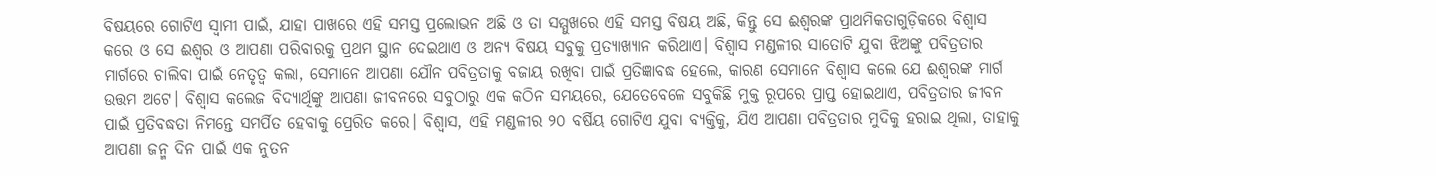ବିଷୟରେ ଗୋଟିଏ ସ୍ୱାମୀ ପାଇଁ, ଯାହା ପାଖରେ ଏହି ସମସ୍ତ ପ୍ରଲୋଭନ ଅଛି ଓ ତା ସମ୍ମୁଖରେ ଏହି ସମସ୍ତ ବିଷୟ ଅଛି, କିନ୍ତୁ ସେ ଈଶ୍ୱରଙ୍କ ପ୍ରାଥମିକତାଗୁଡ଼ିକରେ ବିଶ୍ୱାସ କରେ ଓ ସେ ଈଶ୍ୱର ଓ ଆପଣା ପରିବାରକୁ ପ୍ରଥମ ସ୍ଥାନ ଦେଇଥାଏ ଓ ଅନ୍ୟ ବିଷୟ ସବୁକୁ ପ୍ରତ୍ୟାଖ୍ୟାନ କରିଥାଏ। ବିଶ୍ୱାସ ମଣ୍ଡଳୀର ସାତୋଟି ଯୁବା ଝିଅଙ୍କୁ ପବିତ୍ରତାର ମାର୍ଗରେ ଚାଲିବା ପାଇଁ ନେତୃତ୍ୱ କଲା, ସେମାନେ ଆପଣା ଯୌନ ପବିତ୍ରତାକୁ ବଜାୟ ରଖିବା ପାଇଁ ପ୍ରତିଜ୍ଞାବଦ୍ଧ ହେଲେ, କାରଣ ସେମାନେ ବିଶ୍ୱାସ କଲେ ଯେ ଈଶ୍ୱରଙ୍କ ମାର୍ଗ ଉତ୍ତମ ଅଟେ। ବିଶ୍ୱାସ କଲେଜ ବିଦ୍ୟାର୍ଥିଙ୍କୁ ଆପଣା ଜୀବନରେ ସବୁଠାରୁ ଏକ କଠିନ ସମୟରେ, ଯେତେବେଳେ ସବୁକିଛି ମୁକ୍ତ ରୂପରେ ପ୍ରାପ୍ତ ହୋଇଥାଏ, ପବିତ୍ରତାର ଜୀବନ ପାଇଁ ପ୍ରତିବଦ୍ଧତା ନିମନ୍ତେ ସମର୍ପିତ ହେବାକୁ ପ୍ରେରିତ କରେ। ବିଶ୍ୱାସ, ଏହି ମଣ୍ଡଳୀର ୨୦ ବର୍ଷିୟ ଗୋଟିଏ ଯୁବା ବ୍ୟକ୍ତିକୁ, ଯିଏ ଆପଣା ପବିତ୍ରତାର ମୁଦିକୁ ହରାଇ ଥିଲା, ତାହାକୁ ଆପଣା ଜନ୍ମ ଦିନ ପାଇଁ ଏକ ନୁତନ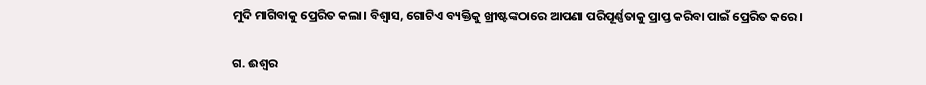ମୁଦି ମାଗିବାକୁ ପ୍ରେରିତ କଲା। ବିଶ୍ୱାସ, ଗୋଟିଏ ବ୍ୟକ୍ତିକୁ ଖ୍ରୀଷ୍ଟଙ୍କଠାରେ ଆପଣା ପରିପୂର୍ଣ୍ଣତାକୁ ପ୍ରାପ୍ତ କରିବା ପାଇଁ ପ୍ରେରିତ କରେ।

ଗ. ଈଶ୍ୱର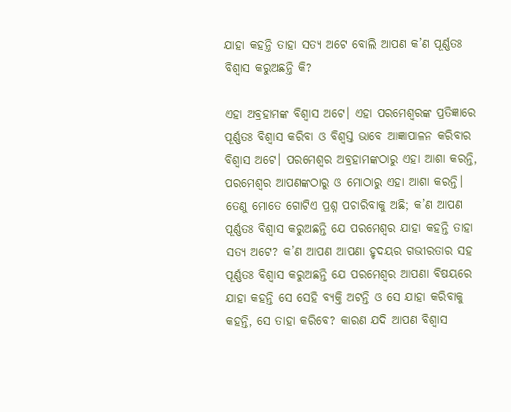ଯାହା କହନ୍ତି ତାହା ସତ୍ୟ ଅଟେ ବୋଲି ଆପଣ କ’ଣ ପୂର୍ଣ୍ଣତଃ ବିଶ୍ୱାସ କରୁଅଛନ୍ତି କି?

ଏହା ଅବ୍ରହାମଙ୍କ ବିଶ୍ୱାସ ଅଟେ। ଏହା ପରମେଶ୍ୱରଙ୍କ ପ୍ରତିଜ୍ଞାରେ ପୂର୍ଣ୍ଣତଃ ବିଶ୍ୱାସ କରିବା ଓ ବିଶ୍ୱସ୍ତ ଭାବେ ଆଜ୍ଞାପାଳନ କରିବାର ବିଶ୍ୱାସ ଅଟେ। ପରମେଶ୍ୱର ଅବ୍ରହାମଙ୍କଠାରୁ ଏହା ଆଶା କରନ୍ତି, ପରମେଶ୍ୱର ଆପଣଙ୍କଠାରୁ ଓ ମୋଠାରୁ ଏହା ଆଶା କରନ୍ତି। ତେଣୁ ମୋତେ ଗୋଟିଏ ପ୍ରଶ୍ନ ପଚାରିବାକୁ ଅଛି; କ’ଣ ଆପଣ ପୂର୍ଣ୍ଣତଃ ବିଶ୍ୱାସ କରୁଅଛନ୍ତି ଯେ ପରମେଶ୍ୱର ଯାହା କହନ୍ତି ତାହା ସତ୍ୟ ଅଟେ? କ’ଣ ଆପଣ ଆପଣା ହୃଦୟର ଗଭୀରତାର ସହ ପୂର୍ଣ୍ଣତଃ ବିଶ୍ୱାସ କରୁଅଛନ୍ତି ଯେ ପରମେଶ୍ୱର ଆପଣା ବିଷୟରେ ଯାହା କହନ୍ତି ସେ ସେହି ବ୍ୟକ୍ତି ଅଟନ୍ତି ଓ ସେ ଯାହା କରିବାକୁ କହନ୍ତି, ସେ ତାହା କରିବେ? କାରଣ ଯଦି ଆପଣ ବିଶ୍ୱାସ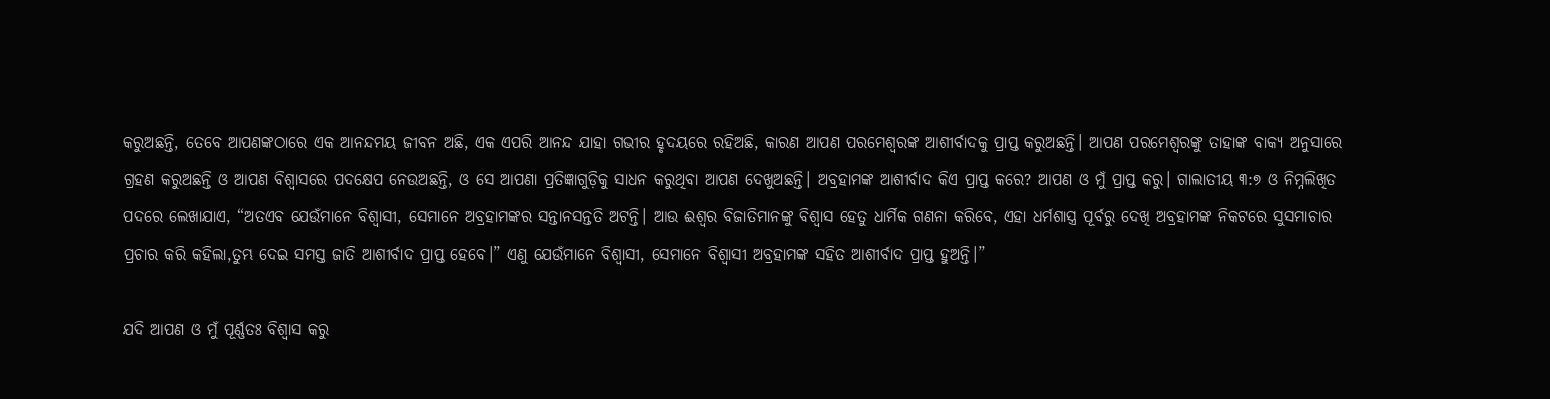କରୁଅଛନ୍ତି, ତେବେ ଆପଣଙ୍କଠାରେ ଏକ ଆନନ୍ଦମୟ ଜୀବନ ଅଛି, ଏକ ଏପରି ଆନନ୍ଦ ଯାହା ଗଭୀର ହୃଦୟରେ ରହିଅଛି, କାରଣ ଆପଣ ପରମେଶ୍ୱରଙ୍କ ଆଶୀର୍ବାଦକୁ ପ୍ରାପ୍ତ କରୁଅଛନ୍ତି। ଆପଣ ପରମେଶ୍ୱରଙ୍କୁ ତାହାଙ୍କ ବାକ୍ୟ ଅନୁସାରେ ଗ୍ରହଣ କରୁଅଛନ୍ତି ଓ ଆପଣ ବିଶ୍ୱାସରେ ପଦକ୍ଷେପ ନେଉଅଛନ୍ତି, ଓ ସେ ଆପଣା ପ୍ରତିଜ୍ଞାଗୁଡ଼ିକୁ ସାଧନ କରୁଥିବା ଆପଣ ଦେଖୁଅଛନ୍ତି। ଅବ୍ରହାମଙ୍କ ଆଶୀର୍ବାଦ କିଏ ପ୍ରାପ୍ତ କରେ? ଆପଣ ଓ ମୁଁ ପ୍ରାପ୍ତ କରୁ। ଗାଲାତୀୟ ୩:୭ ଓ ନିମ୍ନଲିଖିତ ପଦରେ ଲେଖାଯାଏ, “ଅତଏବ ଯେଉଁମାନେ ବିଶ୍ଵାସୀ, ସେମାନେ ଅବ୍ରହାମଙ୍କର ସନ୍ତାନସନ୍ତତି ଅଟନ୍ତି। ଆଉ ଈଶ୍ଵର ବିଜାତିମାନଙ୍କୁ ବିଶ୍ଵାସ ହେତୁ ଧାର୍ମିକ ଗଣନା କରିବେ, ଏହା ଧର୍ମଶାସ୍ତ୍ର ପୂର୍ବରୁ ଦେଖି ଅବ୍ରହାମଙ୍କ ନିକଟରେ ସୁସମାଚାର ପ୍ରଚାର କରି କହିଲା,ତୁମ୍ଭ ଦେଇ ସମସ୍ତ ଜାତି ଆଶୀର୍ବାଦ ପ୍ରାପ୍ତ ହେବେ।” ଏଣୁ ଯେଉଁମାନେ ବିଶ୍ଵାସୀ, ସେମାନେ ବିଶ୍ଵାସୀ ଅବ୍ରହାମଙ୍କ ସହିତ ଆଶୀର୍ବାଦ ପ୍ରାପ୍ତ ହୁଅନ୍ତି।”

ଯଦି ଆପଣ ଓ ମୁଁ ପୂର୍ଣ୍ଣତଃ ବିଶ୍ୱାସ କରୁ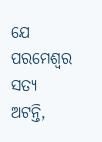ଯେ ପରମେଶ୍ୱର ସତ୍ୟ ଅଟନ୍ତି,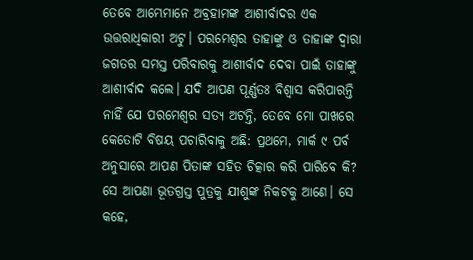ତେବେ ଆମ୍ଭେମାନେ ଅବ୍ରହାମଙ୍କ ଆଶୀର୍ବାଦର ଏକ ଉତ୍ତରାଧିକାରୀ ଅଟୁ। ପରମେଶ୍ୱର ତାହାଙ୍କୁ ଓ ତାହାଙ୍କ ଦ୍ୱାରା ଜଗତର ସମସ୍ତ ପରିବାରକୁ ଆଶୀର୍ବାଦ ଦେବା ପାଇଁ ତାହାଙ୍କୁ ଆଶୀର୍ବାଦ କଲେ। ଯଦି ଆପଣ ପୂର୍ଣ୍ଣତଃ ବିଶ୍ୱାସ କରିପାରନ୍ତି ନାହିଁ ଯେ ପରମେଶ୍ୱର ସତ୍ୟ ଅଟନ୍ତି, ତେବେ ମୋ ପାଖରେ କେତୋଟି ବିଷୟ ପଚାରିବାକୁ ଅଛି: ପ୍ରଥମେ, ମାର୍କ ୯ ପର୍ବ ଅନୁସାରେ ଆପଣ ପିତାଙ୍କ ସହିତ ଚିତ୍କାର କରି ପାରିବେ କି? ସେ ଆପଣା ଭୂତଗ୍ରସ୍ତ ପୁତ୍ରକୁ ଯୀଶୁଙ୍କ ନିକଟକୁ ଆଣେ। ସେ କହେ,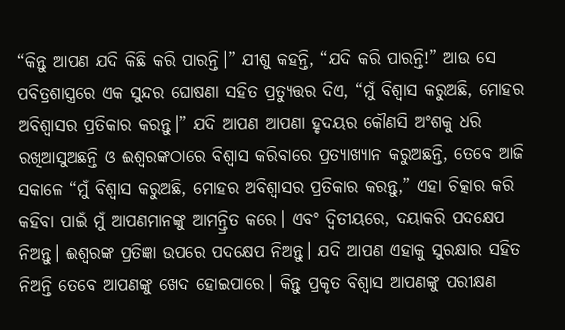“କିନ୍ତୁ ଆପଣ ଯଦି କିଛି କରି ପାରନ୍ତି।” ଯୀଶୁ କହନ୍ତି, “ଯଦି କରି ପାରନ୍ତି!” ଆଉ ସେ ପବିତ୍ରଶାସ୍ତ୍ରରେ ଏକ ସୁନ୍ଦର ଘୋଷଣା ସହିତ ପ୍ରତ୍ୟୁତ୍ତର ଦିଏ, “ମୁଁ ବିଶ୍ଵାସ କରୁଅଛି, ମୋହର ଅବିଶ୍ଵାସର ପ୍ରତିକାର କରନ୍ତୁ।” ଯଦି ଆପଣ ଆପଣା ହୃଦୟର କୌଣସି ଅଂଶକୁ ଧରି ରଖିଆସୁଅଛନ୍ତି ଓ ଈଶ୍ୱରଙ୍କଠାରେ ବିଶ୍ୱାସ କରିବାରେ ପ୍ରତ୍ୟାଖ୍ୟାନ କରୁଅଛନ୍ତି, ତେବେ ଆଜି ସକାଳେ “ମୁଁ ବିଶ୍ଵାସ କରୁଅଛି, ମୋହର ଅବିଶ୍ଵାସର ପ୍ରତିକାର କରନ୍ତୁ,” ଏହା ଚିତ୍କାର କରି କହିବା ପାଇଁ ମୁଁ ଆପଣମାନଙ୍କୁ ଆମନ୍ତ୍ରିତ କରେ। ଏବଂ ଦ୍ୱିତୀୟରେ, ଦୟାକରି ପଦକ୍ଷେପ ନିଅନ୍ତୁ। ଈଶ୍ୱରଙ୍କ ପ୍ରତିଜ୍ଞା ଉପରେ ପଦକ୍ଷେପ ନିଅନ୍ତୁ। ଯଦି ଆପଣ ଏହାକୁ ସୁରକ୍ଷାର ସହିତ ନିଅନ୍ତି ତେବେ ଆପଣଙ୍କୁ ଖେଦ ହୋଇପାରେ। କିନ୍ତୁ ପ୍ରକୃତ ବିଶ୍ୱାସ ଆପଣଙ୍କୁ ପରୀକ୍ଷଣ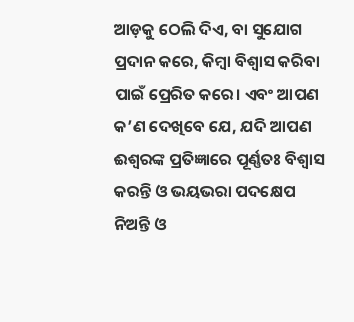ଆଡ଼କୁ ଠେଲି ଦିଏ, ବା ସୁଯୋଗ ପ୍ରଦାନ କରେ, କିମ୍ବା ବିଶ୍ୱାସ କରିବା ପାଇଁ ପ୍ରେରିତ କରେ। ଏବଂ ଆପଣ କ’ଣ ଦେଖିବେ ଯେ, ଯଦି ଆପଣ ଈଶ୍ୱରଙ୍କ ପ୍ରତିଜ୍ଞାରେ ପୂର୍ଣ୍ଣତଃ ବିଶ୍ୱାସ କରନ୍ତି ଓ ଭୟଭରା ପଦକ୍ଷେପ ନିଅନ୍ତି ଓ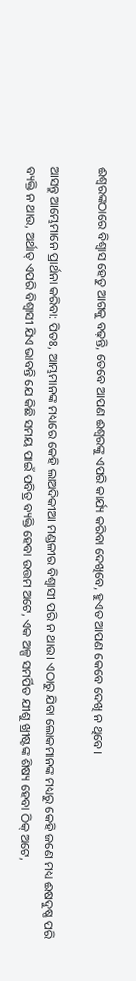ଈଶ୍ୱରଙ୍କଠାରେ ବିଶ୍ୱାସ ହେତୁ ଆଗକୁ ବଢ଼ନ୍ତି, ତେବେ ଆପଣ ଈଶ୍ୱରଙ୍କୁ ଏପରି କାର୍ଯ୍ୟ କରିବା ଦେଖିବେ, ହୁଏତ ଆପଣ କେବେ ଦେଖି ନ ଥିବେ।

ଆସନ୍ତୁ ଆମ୍ଭେମାନେ ପ୍ରାର୍ଥନା କରିବା: ପିତଃ, ଆମ୍ଭମାନଙ୍କ ମଧ୍ୟରେ କେହି ଲାଅଦିକୀଆ ମଣ୍ଡଳୀର ବିଶ୍ୱାସୀ ପରି ନ ଥାଉ। ଏଠାରୁ ଯିବା ଲୋକମାନଙ୍କ ମଧ୍ୟରୁ କେହି ଜଣେ ମଧ୍ୟ ଈଷଦୁଷ୍ଣ ପରି ବ୍ୟକ୍ତି ନ ଥାଉ, ଅର୍ଥାତ୍ ଏପରି ବିଶ୍ୱାସୀ ଯିଏ ଭାବନ୍ତି ଯେ କିଛି ସମୟ ପାଇଁ ପବିତ୍ର ବ୍ୟକ୍ତି ହେବା ଉତ୍ତମ ଅଟେ, ଏକ ଅଳ୍ପ ସମର୍ପିତ ଯୀଶୁ ଖ୍ରୀଷ୍ଟଙ୍କ ଶିଷ୍ୟ ହେବା ଠିକ୍ ଅଟେ,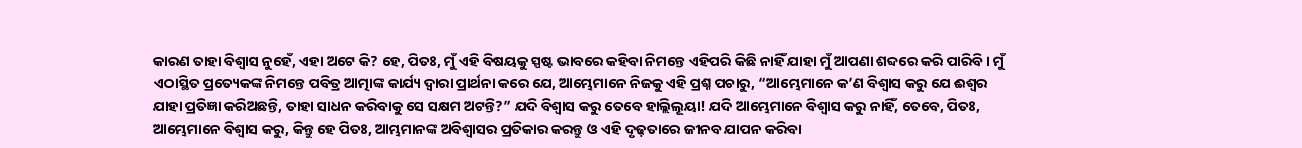କାରଣ ତାହା ବିଶ୍ୱାସ ନୁହେଁ, ଏହା ଅଟେ କି? ହେ, ପିତଃ, ମୁଁ ଏହି ବିଷୟକୁ ସ୍ପଷ୍ଟ ଭାବରେ କହିବା ନିମନ୍ତେ ଏହିପରି କିଛି ନାହିଁ ଯାହା ମୁଁ ଆପଣା ଶବ୍ଦରେ କରି ପାରିବି। ମୁଁ ଏଠାସ୍ଥିତ ପ୍ରତ୍ୟେକଙ୍କ ନିମନ୍ତେ ପବିତ୍ର ଆତ୍ମାଙ୍କ କାର୍ଯ୍ୟ ଦ୍ୱାରା ପ୍ରାର୍ଥନା କରେ ଯେ, ଆମ୍ଭେମାନେ ନିଜକୁ ଏହି ପ୍ରଶ୍ନ ପଚାରୁ, “ଆମ୍ଭେମାନେ କ’ଣ ବିଶ୍ୱାସ କରୁ ଯେ ଈଶ୍ୱର ଯାହା ପ୍ରତିଜ୍ଞା କରିଅଛନ୍ତି, ତାହା ସାଧନ କରିବାକୁ ସେ ସକ୍ଷମ ଅଟନ୍ତି?” ଯଦି ବିଶ୍ୱାସ କରୁ ତେବେ ହାଲ୍ଲିଲୂୟା! ଯଦି ଆମ୍ଭେମାନେ ବିଶ୍ୱାସ କରୁ ନାହିଁ, ତେବେ, ପିତଃ, ଆମ୍ଭେମାନେ ବିଶ୍ୱାସ କରୁ, କିନ୍ତୁ ହେ ପିତଃ, ଆମ୍ଭମାନଙ୍କ ଅବିଶ୍ୱାସର ପ୍ରତିକାର କରନ୍ତୁ ଓ ଏହି ଦୃଢ଼ତାରେ ଜୀନବ ଯାପନ କରିବା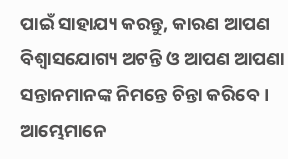ପାଇଁ ସାହାଯ୍ୟ କରନ୍ତୁ, କାରଣ ଆପଣ ବିଶ୍ୱାସଯୋଗ୍ୟ ଅଟନ୍ତି ଓ ଆପଣ ଆପଣା ସନ୍ତାନମାନଙ୍କ ନିମନ୍ତେ ଚିନ୍ତା କରିବେ। ଆମ୍ଭେମାନେ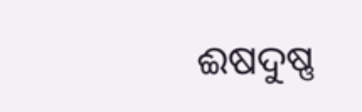ଈଷଦୁଷ୍ଣ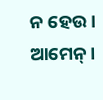ନ ହେଉ। ଆମେନ୍।